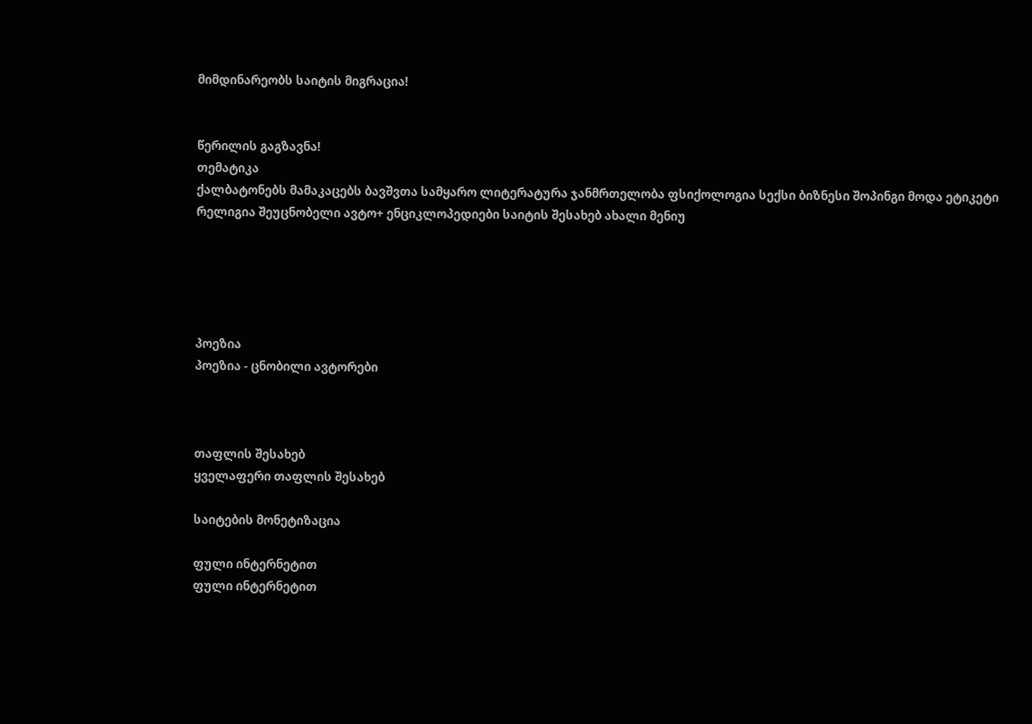მიმდინარეობს საიტის მიგრაცია!


წერილის გაგზავნა!
თემატიკა
ქალბატონებს მამაკაცებს ბავშვთა სამყარო ლიტერატურა ჯანმრთელობა ფსიქოლოგია სექსი ბიზნესი შოპინგი მოდა ეტიკეტი რელიგია შეუცნობელი ავტო+ ენციკლოპედიები საიტის შესახებ ახალი მენიუ





პოეზია
პოეზია - ცნობილი ავტორები



თაფლის შესახებ
ყველაფერი თაფლის შესახებ

საიტების მონეტიზაცია

ფული ინტერნეტით
ფული ინტერნეტით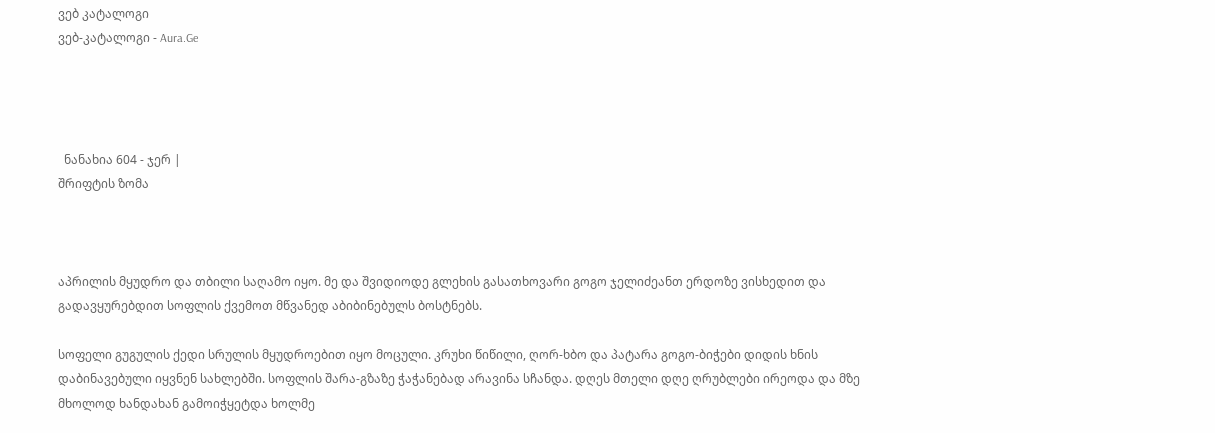ვებ კატალოგი
ვებ-კატალოგი - Aura.Ge




  ნანახია 604 - ჯერ |
შრიფტის ზომა



აპრილის მყუდრო და თბილი საღამო იყო. მე და შვიდიოდე გლეხის გასათხოვარი გოგო ჯელიძეანთ ერდოზე ვისხედით და გადავყურებდით სოფლის ქვემოთ მწვანედ აბიბინებულს ბოსტნებს.

სოფელი გუგულის ქედი სრულის მყუდროებით იყო მოცული. კრუხი წიწილი, ღორ-ხბო და პატარა გოგო-ბიჭები დიდის ხნის დაბინავებული იყვნენ სახლებში. სოფლის შარა-გზაზე ჭაჭანებად არავინა სჩანდა. დღეს მთელი დღე ღრუბლები ირეოდა და მზე მხოლოდ ხანდახან გამოიჭყეტდა ხოლმე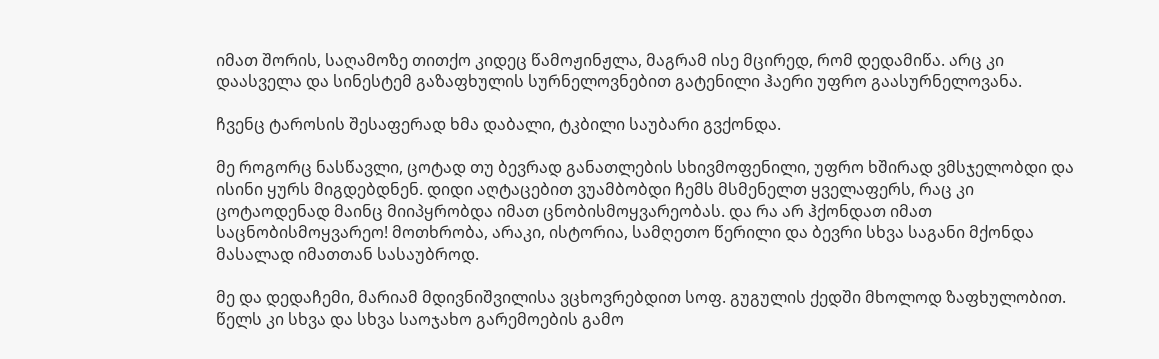იმათ შორის, საღამოზე თითქო კიდეც წამოჟინჟლა, მაგრამ ისე მცირედ, რომ დედამიწა. არც კი დაასველა და სინესტემ გაზაფხულის სურნელოვნებით გატენილი ჰაერი უფრო გაასურნელოვანა.

ჩვენც ტაროსის შესაფერად ხმა დაბალი, ტკბილი საუბარი გვქონდა.

მე როგორც ნასწავლი, ცოტად თუ ბევრად განათლების სხივმოფენილი, უფრო ხშირად ვმსჯელობდი და ისინი ყურს მიგდებდნენ. დიდი აღტაცებით ვუამბობდი ჩემს მსმენელთ ყველაფერს, რაც კი ცოტაოდენად მაინც მიიპყრობდა იმათ ცნობისმოყვარეობას. და რა არ ჰქონდათ იმათ საცნობისმოყვარეო! მოთხრობა, არაკი, ისტორია, სამღეთო წერილი და ბევრი სხვა საგანი მქონდა მასალად იმათთან სასაუბროდ.

მე და დედაჩემი, მარიამ მდივნიშვილისა ვცხოვრებდით სოფ. გუგულის ქედში მხოლოდ ზაფხულობით. წელს კი სხვა და სხვა საოჯახო გარემოების გამო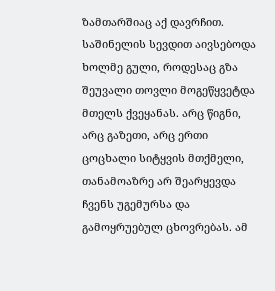ზამთარშიაც აქ დავრჩით. საშინელის სევდით აივსებოდა ხოლმე გული, როდესაც გზა შეუვალი თოვლი მოგეწყვეტდა მთელს ქვეყანას. არც წიგნი, არც გაზეთი, არც ერთი ცოცხალი სიტყვის მთქმელი, თანამოაზრე არ შეარყევდა ჩვენს უგემურსა და გამოყრუებულ ცხოვრებას. ამ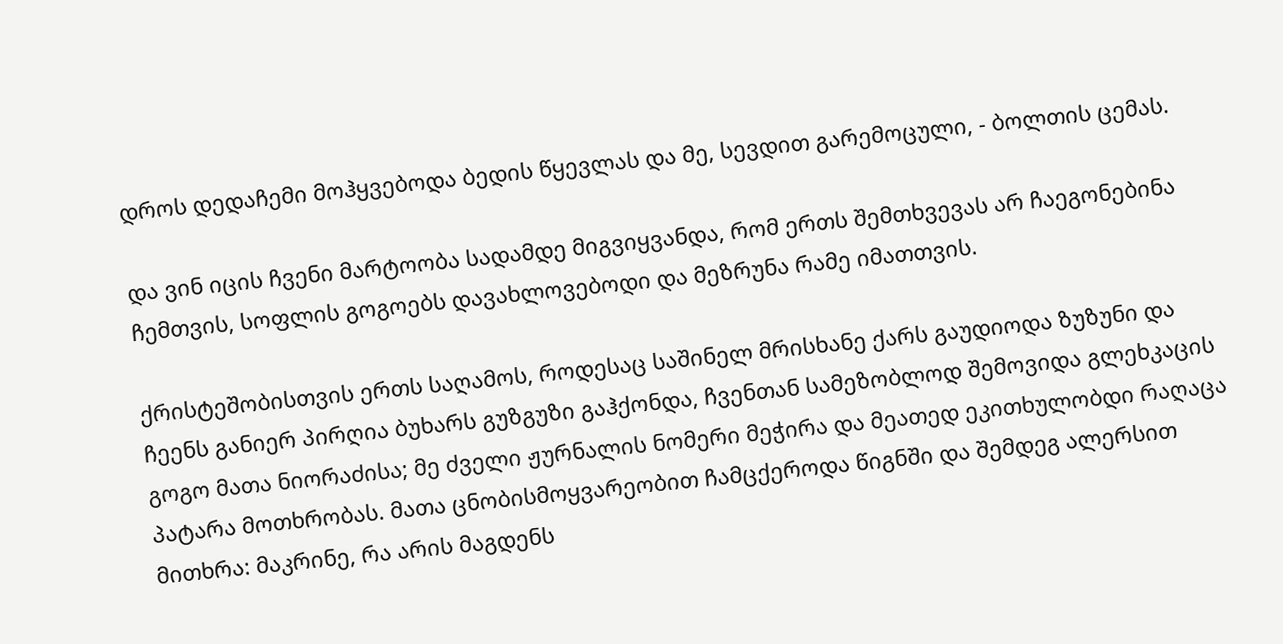დროს დედაჩემი მოჰყვებოდა ბედის წყევლას და მე, სევდით გარემოცული, - ბოლთის ცემას.

და ვინ იცის ჩვენი მარტოობა სადამდე მიგვიყვანდა, რომ ერთს შემთხვევას არ ჩაეგონებინა ჩემთვის, სოფლის გოგოებს დავახლოვებოდი და მეზრუნა რამე იმათთვის.

ქრისტეშობისთვის ერთს საღამოს, როდესაც საშინელ მრისხანე ქარს გაუდიოდა ზუზუნი და ჩეენს განიერ პირღია ბუხარს გუზგუზი გაჰქონდა, ჩვენთან სამეზობლოდ შემოვიდა გლეხკაცის გოგო მათა ნიორაძისა; მე ძველი ჟურნალის ნომერი მეჭირა და მეათედ ეკითხულობდი რაღაცა პატარა მოთხრობას. მათა ცნობისმოყვარეობით ჩამცქეროდა წიგნში და შემდეგ ალერსით მითხრა: მაკრინე, რა არის მაგდენს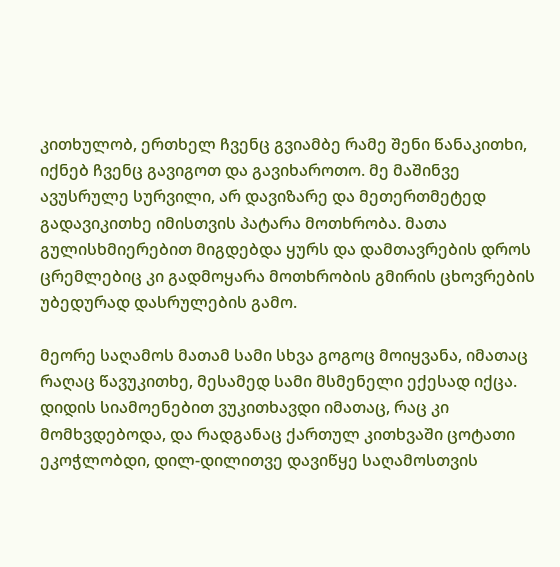კითხულობ, ერთხელ ჩვენც გვიამბე რამე შენი წანაკითხი, იქნებ ჩვენც გავიგოთ და გავიხაროთო. მე მაშინვე ავუსრულე სურვილი, არ დავიზარე და მეთერთმეტედ გადავიკითხე იმისთვის პატარა მოთხრობა. მათა გულისხმიერებით მიგდებდა ყურს და დამთავრების დროს ცრემლებიც კი გადმოყარა მოთხრობის გმირის ცხოვრების უბედურად დასრულების გამო.

მეორე საღამოს მათამ სამი სხვა გოგოც მოიყვანა, იმათაც რაღაც წავუკითხე, მესამედ სამი მსმენელი ექესად იქცა. დიდის სიამოენებით ვუკითხავდი იმათაც, რაც კი მომხვდებოდა, და რადგანაც ქართულ კითხვაში ცოტათი ეკოჭლობდი, დილ-დილითვე დავიწყე საღამოსთვის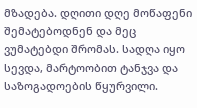მზადება. დღითი დღე მოწაფენი შემატებოდნენ და მეც ვუმატებდი შრომას. სადღა იყო სევდა, მარტოობით ტანჯვა და საზოგადოების წყურვილი.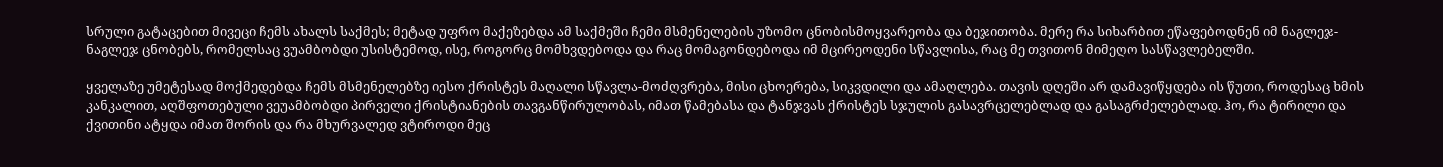სრული გატაცებით მივეცი ჩემს ახალს საქმეს; მეტად უფრო მაქეზებდა ამ საქმეში ჩემი მსმენელების უზომო ცნობისმოყვარეობა და ბეჯითობა. მერე რა სიხარბით ეწაფებოდნენ იმ ნაგლეჯ-ნაგლეჯ ცნობებს, რომელსაც ვუამბობდი უსისტემოდ, ისე, როგორც მომხვდებოდა და რაც მომაგონდებოდა იმ მცირეოდენი სწავლისა, რაც მე თვითონ მიმეღო სასწავლებელში.

ყველაზე უმეტესად მოქმედებდა ჩემს მსმენელებზე იესო ქრისტეს მაღალი სწავლა-მოძღვრება, მისი ცხოერება, სიკვდილი და ამაღლება. თავის დღეში არ დამავიწყდება ის წუთი, როდესაც ხმის კანკალით, აღშფოთებული ვეუამბობდი პირველი ქრისტიანების თავგანწირულობას, იმათ წამებასა და ტანჯვას ქრისტეს სჯულის გასავრცელებლად და გასაგრძელებლად. ჰო, რა ტირილი და ქვითინი ატყდა იმათ შორის და რა მხურვალედ ვტიროდი მეც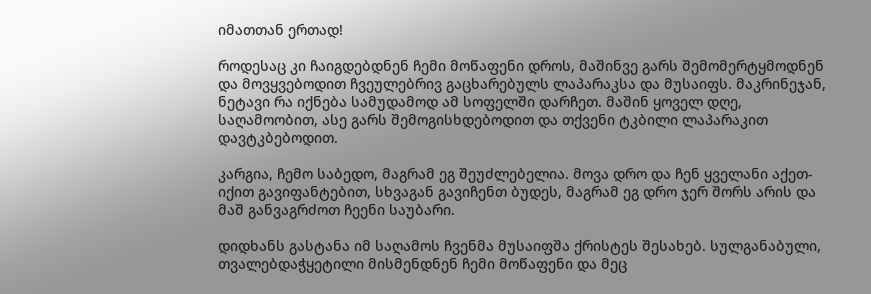იმათთან ერთად!

როდესაც კი ჩაიგდებდნენ ჩემი მოწაფენი დროს, მაშინვე გარს შემომერტყმოდნენ და მოვყვებოდით ჩვეულებრივ გაცხარებულს ლაპარაკსა და მუსაიფს. მაკრინეჯან, ნეტავი რა იქნება სამუდამოდ ამ სოფელში დარჩეთ. მაშინ ყოველ დღე, საღამოობით, ასე გარს შემოგისხდებოდით და თქვენი ტკბილი ლაპარაკით დავტკბებოდით.

კარგია, ჩემო საბედო, მაგრამ ეგ შეუძლებელია. მოვა დრო და ჩენ ყველანი აქეთ-იქით გავიფანტებით, სხვაგან გავიჩენთ ბუდეს, მაგრამ ეგ დრო ჯერ შორს არის და მაშ განვაგრძოთ ჩეენი საუბარი.

დიდხანს გასტანა იმ საღამოს ჩვენმა მუსაიფშა ქრისტეს შესახებ. სულგანაბული, თვალებდაჭყეტილი მისმენდნენ ჩემი მოწაფენი და მეც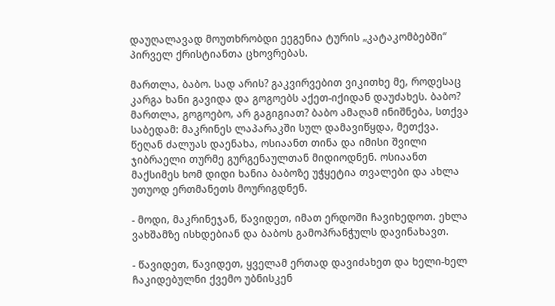დაუღალავად მოუთხრობდი ეეგენია ტურის „კატაკომბებში“ პირველ ქრისტიანთა ცხოვრებას.

მართლა, ბაბო. სად არის? გაკვირვებით ვიკითხე მე, როდესაც კარგა ხანი გავიდა და გოგოებს აქეთ-იქიდან დაუძახეს. ბაბო? მართლა, გოგოებო, არ გაგიგიათ? ბაბო ამაღამ ინიშნება, სთქვა საბედამ: მაკრინეს ლაპარაკში სულ დამავიწყდა, მეთქვა. წეღან ძალუას დაენახა, ოსიაანთ თინა და იმისი შვილი ჯიბრაელი თურმე გურგენაულთან მიდიოდნენ. ოსიაანთ მაქსიმეს ხომ დიდი ხანია ბაბოზე უჭყეტია თვალები და ახლა უთუოდ ერთმანეთს მოურიგდნენ.

- მოდი, მაკრინეჯან, წავიდეთ, იმათ ერდოში ჩავიხედოთ. ეხლა ვახშამზე ისხდებიან და ბაბოს გამოპრანჭულს დავინახავთ.

- წავიდეთ, წავიდეთ, ყველამ ერთად დავიძახეთ და ხელი-ხელ ჩაკიდებულნი ქვემო უბნისკენ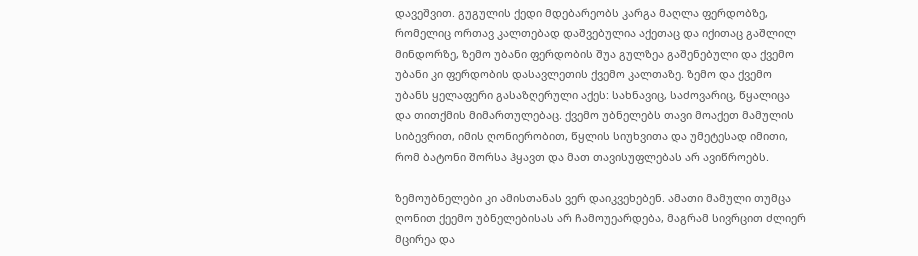დავეშვით. გუგულის ქედი მდებარეობს კარგა მაღლა ფერდობზე, რომელიც ორთავ კალთებად დაშვებულია აქეთაც და იქითაც გაშლილ მინდორზე, ზემო უბანი ფერდობის შუა გულზეა გაშენებული და ქვემო უბანი კი ფერდობის დასავლეთის ქვემო კალთაზე. ზემო და ქვემო უბანს ყელაფერი გასაზღერული აქეს: სახნავიც, საძოვარიც, წყალიცა და თითქმის მიმართულებაც. ქვემო უბნელებს თავი მოაქეთ მამულის სიბევრით, იმის ღონიერობით, წყლის სიუხვითა და უმეტესად იმითი, რომ ბატონი შორსა ჰყავთ და მათ თავისუფლებას არ ავიწროებს.

ზემოუბნელები კი ამისთანას ვერ დაიკვეხებენ. ამათი მამული თუმცა ღონით ქეემო უბნელებისას არ ჩამოუეარდება, მაგრამ სივრცით ძლიერ მცირეა და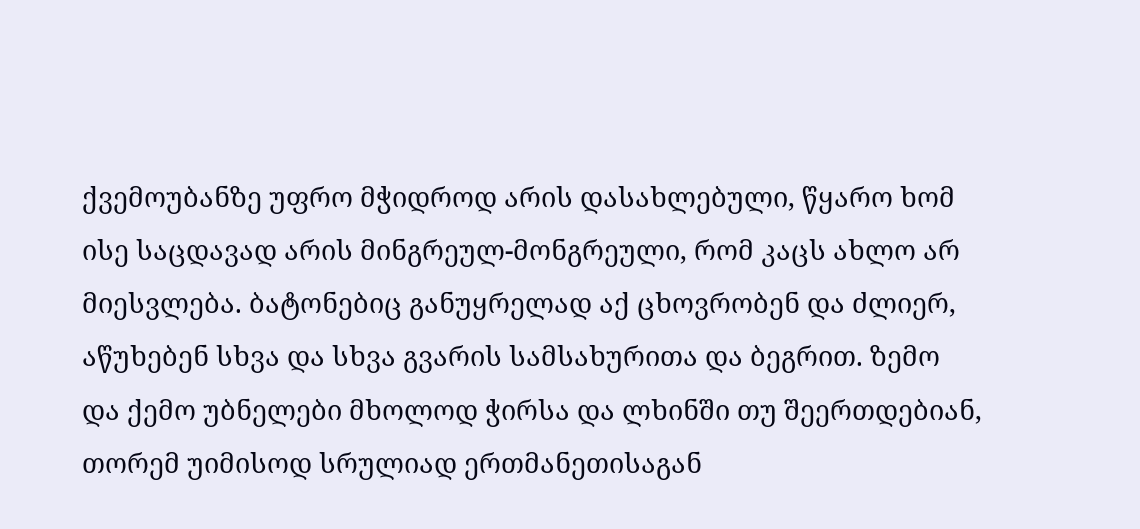ქვემოუბანზე უფრო მჭიდროდ არის დასახლებული, წყარო ხომ ისე საცდავად არის მინგრეულ-მონგრეული, რომ კაცს ახლო არ მიესვლება. ბატონებიც განუყრელად აქ ცხოვრობენ და ძლიერ, აწუხებენ სხვა და სხვა გვარის სამსახურითა და ბეგრით. ზემო და ქემო უბნელები მხოლოდ ჭირსა და ლხინში თუ შეერთდებიან, თორემ უიმისოდ სრულიად ერთმანეთისაგან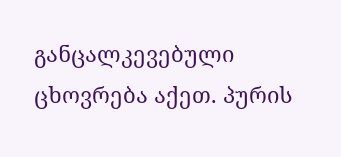განცალკევებული ცხოვრება აქეთ. პურის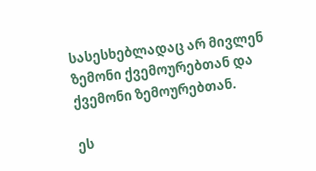სასესხებლადაც არ მივლენ ზემონი ქვემოურებთან და ქვემონი ზემოურებთან.

ეს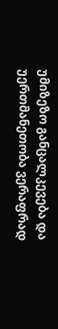უმიზეზო განცალკევება და უერთმანეთობა ვერაფრად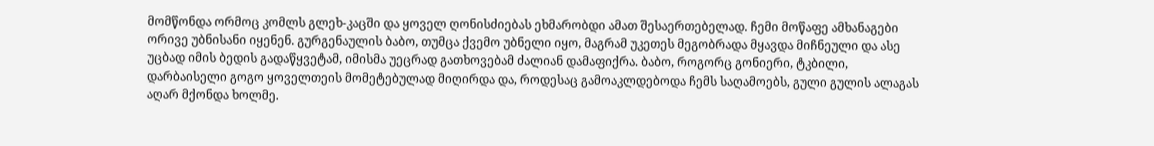მომწონდა ორმოც კომლს გლეხ-კაცში და ყოველ ღონისძიებას ეხმარობდი ამათ შესაერთებელად. ჩემი მოწაფე ამხანაგები ორივე უბნისანი იყენენ. გურგენაულის ბაბო, თუმცა ქვემო უბნელი იყო, მაგრამ უკეთეს მეგობრადა მყავდა მიჩნეული და ასე უცბად იმის ბედის გადაწყვეტამ, იმისმა უეცრად გათხოვებამ ძალიან დამაფიქრა. ბაბო, როგორც გონიერი, ტკბილი, დარბაისელი გოგო ყოველთეის მომეტებულად მიღირდა და, როდესაც გამოაკლდებოდა ჩემს საღამოებს, გული გულის ალაგას აღარ მქონდა ხოლმე.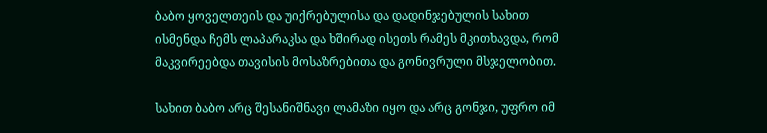ბაბო ყოველთეის და უიქრებულისა და დადინჯებულის სახით ისმენდა ჩემს ლაპარაკსა და ხშირად ისეთს რამეს მკითხავდა, რომ მაკვირეებდა თავისის მოსაზრებითა და გონივრული მსჯელობით.

სახით ბაბო არც შესანიშნავი ლამაზი იყო და არც გონჯი, უფრო იმ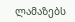ლამაზებს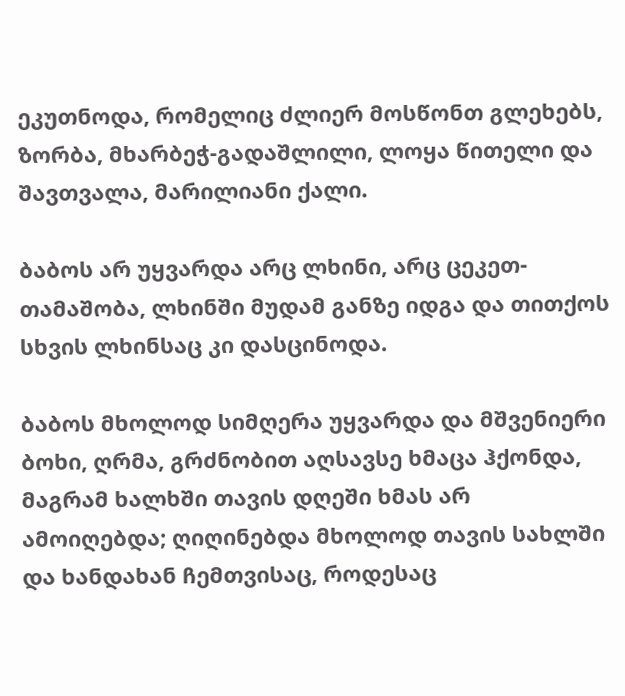ეკუთნოდა, რომელიც ძლიერ მოსწონთ გლეხებს, ზორბა, მხარბეჭ-გადაშლილი, ლოყა წითელი და შავთვალა, მარილიანი ქალი.

ბაბოს არ უყვარდა არც ლხინი, არც ცეკეთ-თამაშობა, ლხინში მუდამ განზე იდგა და თითქოს სხვის ლხინსაც კი დასცინოდა.

ბაბოს მხოლოდ სიმღერა უყვარდა და მშვენიერი ბოხი, ღრმა, გრძნობით აღსავსე ხმაცა ჰქონდა, მაგრამ ხალხში თავის დღეში ხმას არ ამოიღებდა; ღიღინებდა მხოლოდ თავის სახლში და ხანდახან ჩემთვისაც, როდესაც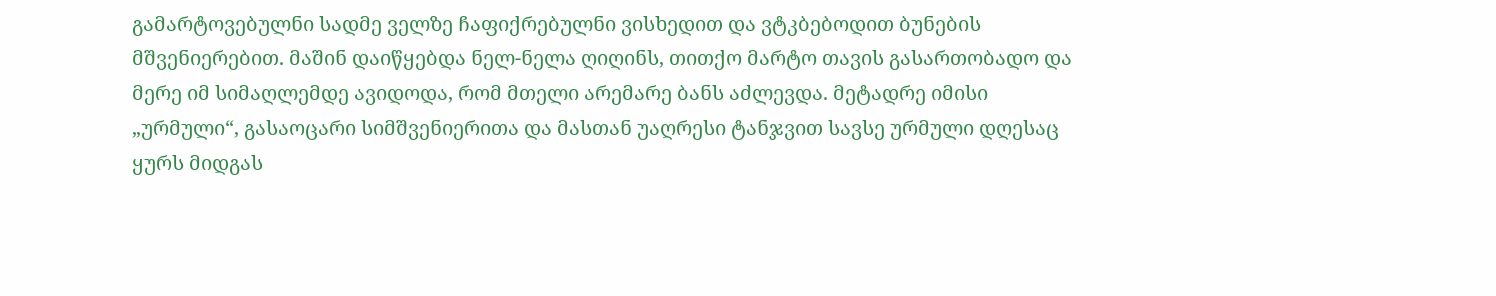გამარტოვებულნი სადმე ველზე ჩაფიქრებულნი ვისხედით და ვტკბებოდით ბუნების მშვენიერებით. მაშინ დაიწყებდა ნელ-ნელა ღიღინს, თითქო მარტო თავის გასართობადო და მერე იმ სიმაღლემდე ავიდოდა, რომ მთელი არემარე ბანს აძლევდა. მეტადრე იმისი „ურმული“, გასაოცარი სიმშვენიერითა და მასთან უაღრესი ტანჯვით სავსე ურმული დღესაც ყურს მიდგას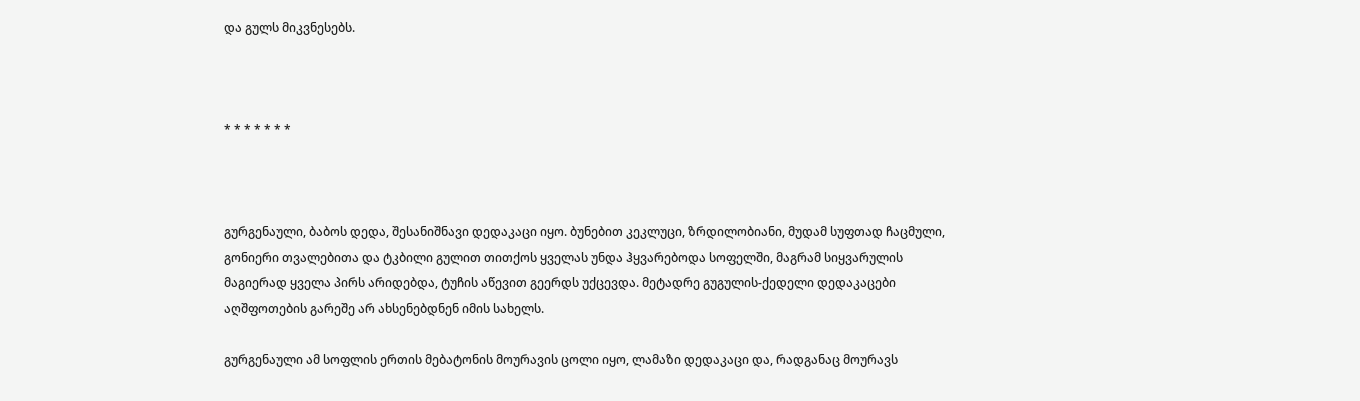და გულს მიკვნესებს.



* * * * * * *



გურგენაული, ბაბოს დედა, შესანიშნავი დედაკაცი იყო. ბუნებით კეკლუცი, ზრდილობიანი, მუდამ სუფთად ჩაცმული, გონიერი თვალებითა და ტკბილი გულით თითქოს ყველას უნდა ჰყვარებოდა სოფელში, მაგრამ სიყვარულის მაგიერად ყველა პირს არიდებდა, ტუჩის აწევით გეერდს უქცევდა. მეტადრე გუგულის-ქედელი დედაკაცები აღშფოთების გარეშე არ ახსენებდნენ იმის სახელს.

გურგენაული ამ სოფლის ერთის მებატონის მოურავის ცოლი იყო, ლამაზი დედაკაცი და, რადგანაც მოურავს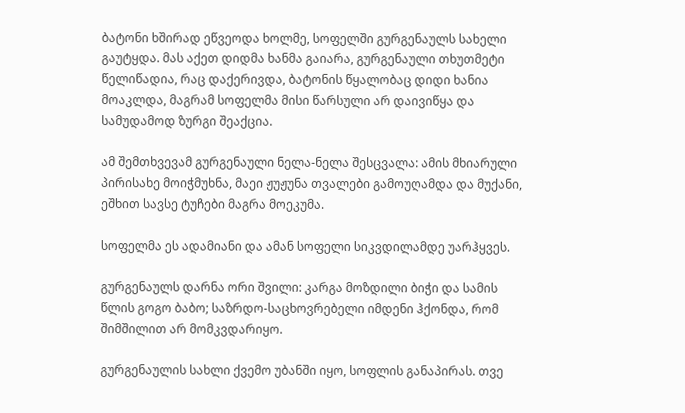ბატონი ხშირად ეწვეოდა ხოლმე, სოფელში გურგენაულს სახელი გაუტყდა. მას აქეთ დიდმა ხანმა გაიარა, გურგენაული თხუთმეტი წელიწადია, რაც დაქერივდა, ბატონის წყალობაც დიდი ხანია მოაკლდა, მაგრამ სოფელმა მისი წარსული არ დაივიწყა და სამუდამოდ ზურგი შეაქცია.

ამ შემთხვევამ გურგენაული ნელა-ნელა შესცვალა: ამის მხიარული პირისახე მოიჭმუხნა, მაეი ჟუჟუნა თვალები გამოუღამდა და მუქანი, ეშხით სავსე ტუჩები მაგრა მოეკუმა.

სოფელმა ეს ადამიანი და ამან სოფელი სიკვდილამდე უარჰყვეს.

გურგენაულს დარნა ორი შვილი: კარგა მოზდილი ბიჭი და სამის წლის გოგო ბაბო; საზრდო-საცხოვრებელი იმდენი ჰქონდა, რომ შიმშილით არ მომკვდარიყო.

გურგენაულის სახლი ქვემო უბანში იყო, სოფლის განაპირას. თვე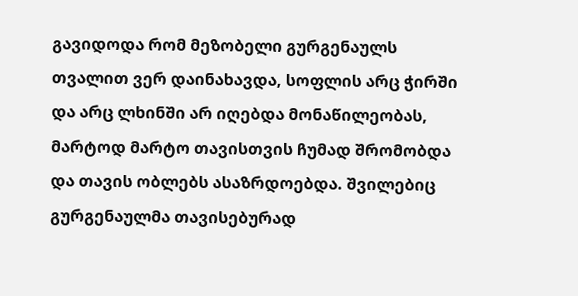გავიდოდა რომ მეზობელი გურგენაულს თვალით ვერ დაინახავდა, სოფლის არც ჭირში და არც ლხინში არ იღებდა მონაწილეობას, მარტოდ მარტო თავისთვის ჩუმად შრომობდა და თავის ობლებს ასაზრდოებდა. შვილებიც გურგენაულმა თავისებურად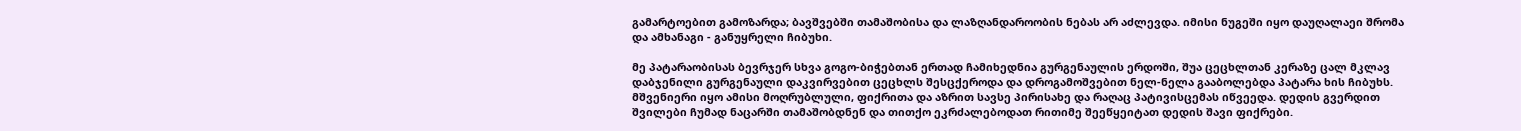გამარტოებით გამოზარდა; ბავშვებში თამაშობისა და ლაზღანდაროობის ნებას არ აძლევდა. იმისი ნუგეში იყო დაუღალაეი შრომა და ამხანაგი - განუყრელი ჩიბუხი.

მე პატარაობისას ბევრჯერ სხვა გოგო-ბიჭებთან ერთად ჩამიხედნია გურგენაულის ერდოში, შუა ცეცხლთან კერაზე ცალ მკლავ დაბჯენილი გურგენაული დაკვირვებით ცეცხლს შესცქეროდა და დროგამოშვებით ნელ-ნელა გააბოლებდა პატარა ხის ჩიბუხს. მშვენიერი იყო ამისი მოღრუბლული, ფიქრითა და აზრით სავსე პირისახე და რაღაც პატივისცემას იწვეედა. დედის გვერდით შვილები ჩუმად ნაცარში თამაშობდნენ და თითქო ეკრძალებოდათ რითიმე შეეწყეიტათ დედის შავი ფიქრები.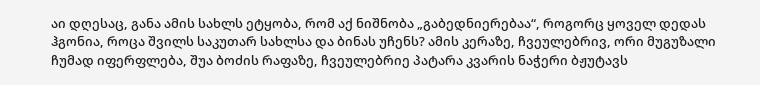აი დღესაც, განა ამის სახლს ეტყობა, რომ აქ ნიშნობა „გაბედნიერებაა“, როგორც ყოველ დედას ჰგონია, როცა შვილს საკუთარ სახლსა და ბინას უჩენს? ამის კერაზე, ჩვეულებრივ, ორი მუგუზალი ჩუმად იფერფლება, შუა ბოძის რაფაზე, ჩვეულებრიე პატარა კვარის ნაჭერი ბჟუტავს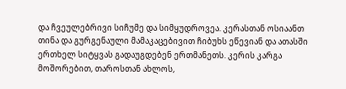და ჩვეულებრივი სიჩუმე და სიმყუდროვეა. კერასთან ოსიაანთ თინა და გურგენაული მამაკაცებივით ჩიბუხს ეწევიან და ათასში ერთხელ სიტყვას გადაუგდებენ ერთმანეთს. კერის კარგა მოშორებით, თაროსთან ახლოს,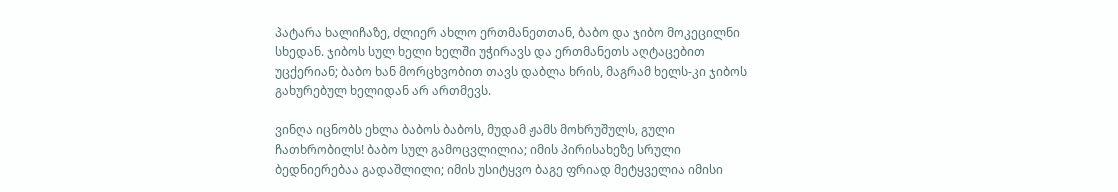პატარა ხალიჩაზე, ძლიერ ახლო ერთმანეთთან, ბაბო და ჯიბო მოკეცილნი სხედან. ჯიბოს სულ ხელი ხელში უჭირავს და ერთმანეთს აღტაცებით უცქერიან; ბაბო ხან მორცხვობით თავს დაბლა ხრის, მაგრამ ხელს-კი ჯიბოს გახურებულ ხელიდან არ ართმევს.

ვინღა იცნობს ეხლა ბაბოს ბაბოს, მუდამ ჟამს მოხრუშულს, გული ჩათხრობილს! ბაბო სულ გამოცვლილია; იმის პირისახეზე სრული ბედნიერებაა გადაშლილი; იმის უსიტყვო ბაგე ფრიად მეტყველია იმისი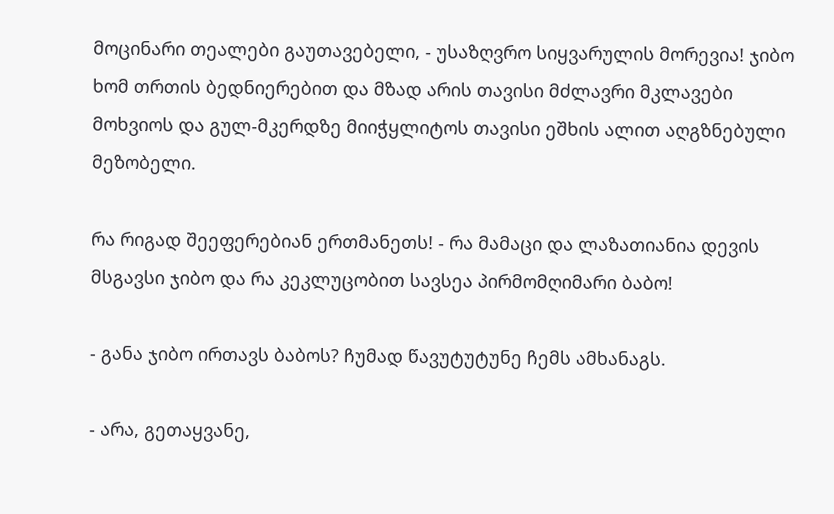მოცინარი თეალები გაუთავებელი, - უსაზღვრო სიყვარულის მორევია! ჯიბო ხომ თრთის ბედნიერებით და მზად არის თავისი მძლავრი მკლავები მოხვიოს და გულ-მკერდზე მიიჭყლიტოს თავისი ეშხის ალით აღგზნებული მეზობელი.

რა რიგად შეეფერებიან ერთმანეთს! - რა მამაცი და ლაზათიანია დევის მსგავსი ჯიბო და რა კეკლუცობით სავსეა პირმომღიმარი ბაბო!

- განა ჯიბო ირთავს ბაბოს? ჩუმად წავუტუტუნე ჩემს ამხანაგს.

- არა, გეთაყვანე,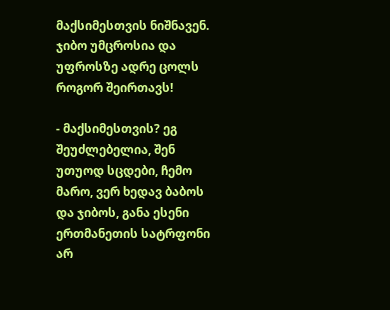მაქსიმესთვის ნიშნავენ. ჯიბო უმცროსია და უფროსზე ადრე ცოლს როგორ შეირთავს!

- მაქსიმესთვის? ეგ შეუძლებელია, შენ უთუოდ სცდები, ჩემო მარო, ვერ ხედავ ბაბოს და ჯიბოს, განა ესენი ერთმანეთის სატრფონი არ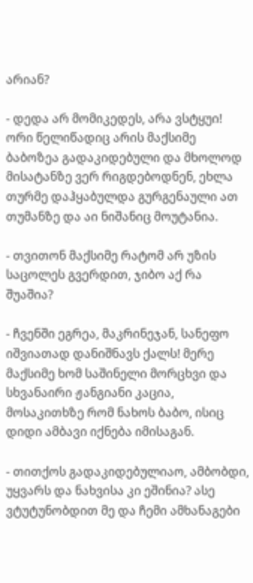არიან?

- დედა არ მომიკედეს, არა ვსტყუი! ორი წელიწადიც არის მაქსიმე ბაბოზეა გადაკიდებული და მხოლოდ მისატანზე ვერ რიგდებოდნენ, ეხლა თურმე დაჰყაბულდა გურგენაული ათ თუმანზე და აი ნიშანიც მოუტანია.

- თვითონ მაქსიმე რატომ არ უზის საცოლეს გვერდით, ჯიბო აქ რა შუაშია?

- ჩვენში ეგრეა, მაკრინეჯან, სანეფო იშვიათად დანიშნავს ქალს! მერე მაქსიმე ხომ საშინელი მორცხვი და სხვანაირი ჟანგიანი კაცია, მოსაკითხზე რომ ნახოს ბაბო, ისიც დიდი ამბავი იქნება იმისაგან.

- თითქოს გადაკიდებულიაო, ამბობდი, უყვარს და ნახვისა კი ეშინია? ასე ვტუტუნობდით მე და ჩემი ამხანაგები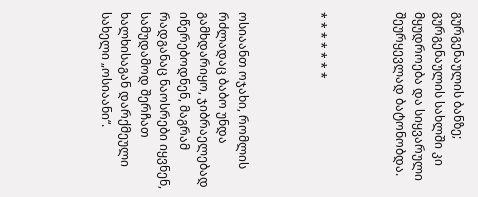გურგენაულის ბანზე; გურგენაულის სახლში კი მყუდროება და სიყვარული შეურყევლად ბატონობდა.



* * * * * * *



ოსიაანთ ოჯახი, რომლის რძლადაც ბაბო უნდა გამხდარიყო, ჯიბრაელებად იწერებოდნენ, მაგრამ რადგანაც ნაოსრები იყვნენ, სამუდამოდ შერჩათ ხალხისაგან დარქმეული სახელი „ოსიაანი“.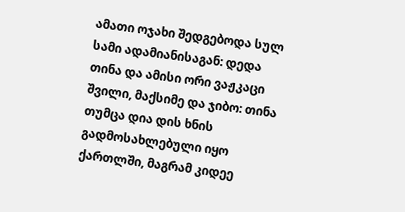ამათი ოჯახი შედგებოდა სულ სამი ადამიანისაგან: დედა თინა და ამისი ორი ვაჟკაცი შვილი, მაქსიმე და ჯიბო: თინა თუმცა დია დის ხნის გადმოსახლებული იყო ქართლში, მაგრამ კიდეე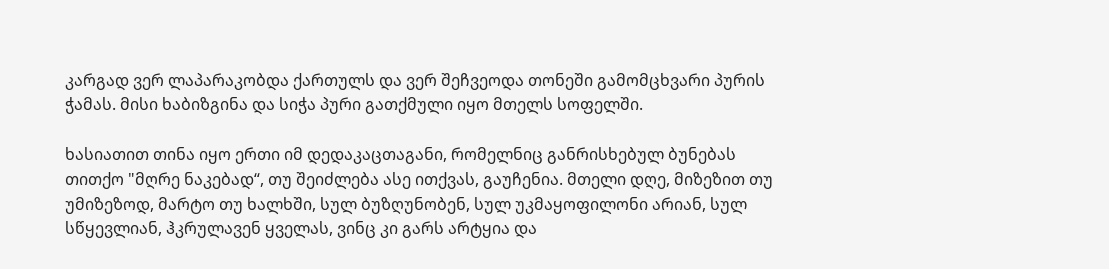კარგად ვერ ლაპარაკობდა ქართულს და ვერ შეჩვეოდა თონეში გამომცხვარი პურის ჭამას. მისი ხაბიზგინა და სიჭა პური გათქმული იყო მთელს სოფელში.

ხასიათით თინა იყო ერთი იმ დედაკაცთაგანი, რომელნიც განრისხებულ ბუნებას თითქო "მღრე ნაკებად“, თუ შეიძლება ასე ითქვას, გაუჩენია. მთელი დღე, მიზეზით თუ უმიზეზოდ, მარტო თუ ხალხში, სულ ბუზღუნობენ, სულ უკმაყოფილონი არიან, სულ სწყევლიან, ჰკრულავენ ყველას, ვინც კი გარს არტყია და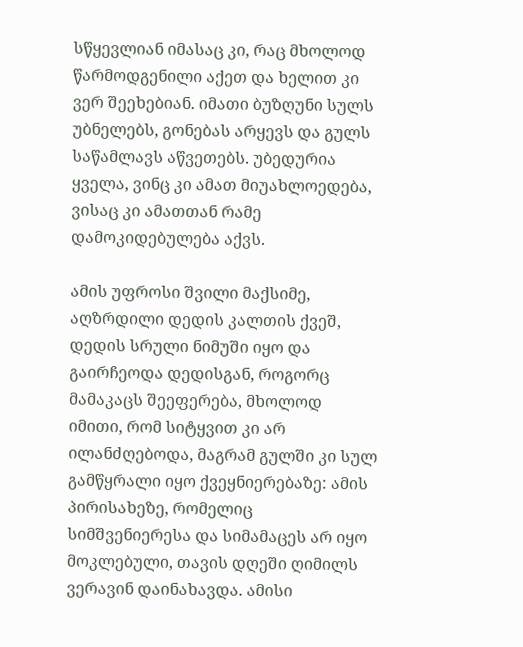სწყევლიან იმასაც კი, რაც მხოლოდ წარმოდგენილი აქეთ და ხელით კი ვერ შეეხებიან. იმათი ბუზღუნი სულს უბნელებს, გონებას არყევს და გულს საწამლავს აწვეთებს. უბედურია ყველა, ვინც კი ამათ მიუახლოედება, ვისაც კი ამათთან რამე დამოკიდებულება აქვს.

ამის უფროსი შვილი მაქსიმე, აღზრდილი დედის კალთის ქვეშ, დედის სრული ნიმუში იყო და გაირჩეოდა დედისგან, როგორც მამაკაცს შეეფერება, მხოლოდ იმითი, რომ სიტყვით კი არ ილანძღებოდა, მაგრამ გულში კი სულ გამწყრალი იყო ქვეყნიერებაზე: ამის პირისახეზე, რომელიც სიმშვენიერესა და სიმამაცეს არ იყო მოკლებული, თავის დღეში ღიმილს ვერავინ დაინახავდა. ამისი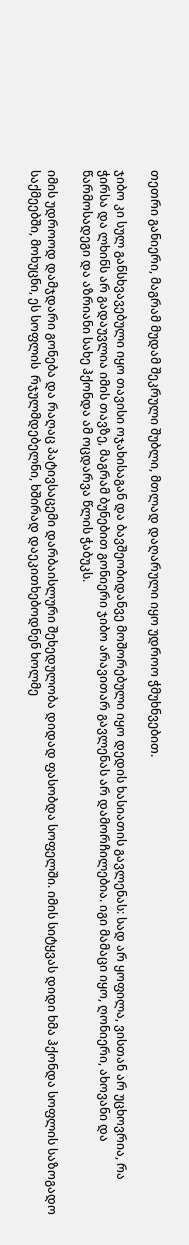თეთრი განიერი, მაგრამ მუდამ შეკრული შუბლი, მთლად დაღარული იყო უდროო ჭმუხნვებით.

ჯიბო კი სულ განსხვავებული იყო თავისი ოჯახისაგან და ბავშეობიდანვე მოშორებული იყო დედის ხასიათის გავლენას: სად არ ყოფილა, ვისთან არ უცხოვრია, რა ჭირსა და ლხინს არ გადაუვლია იმის თავზე, მაგრამ ბუნებით გონიერი ჯიბო არავითარ გავლენას არ დამორჩილებია. იგი მამაცი იყო, ღონიერი, ახოვანი და წარმოსადეგი და აზრიანი სახე ჰქონდა ამ ოცდარვა წლის ჭაბუკს.

იმის უდროოდ დამჯდარი გონება და რაღაც პატივსაცემი დარბაისლური შეხედულობა დიდად ფასობდა სოფელში. იმის სიტყვას დიდი ხმა ჰქონდა სოფლის საზოგადო საქმეებში, მოხუცნი, ეს სოფლის  რჯულმდებელნი, ხშირად დაეკითხებოდნენ ხოლმე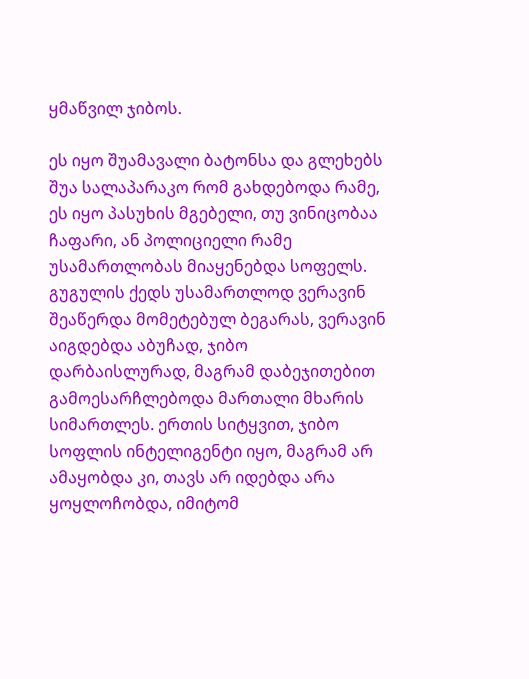ყმაწვილ ჯიბოს.

ეს იყო შუამავალი ბატონსა და გლეხებს შუა სალაპარაკო რომ გახდებოდა რამე, ეს იყო პასუხის მგებელი, თუ ვინიცობაა ჩაფარი, ან პოლიციელი რამე უსამართლობას მიაყენებდა სოფელს. გუგულის ქედს უსამართლოდ ვერავინ შეაწერდა მომეტებულ ბეგარას, ვერავინ აიგდებდა აბუჩად, ჯიბო დარბაისლურად, მაგრამ დაბეჯითებით გამოესარჩლებოდა მართალი მხარის სიმართლეს. ერთის სიტყვით, ჯიბო სოფლის ინტელიგენტი იყო, მაგრამ არ ამაყობდა კი, თავს არ იდებდა არა ყოყლოჩობდა, იმიტომ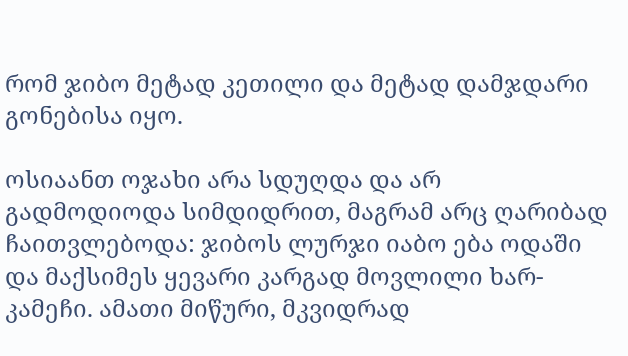რომ ჯიბო მეტად კეთილი და მეტად დამჯდარი გონებისა იყო.

ოსიაანთ ოჯახი არა სდუღდა და არ გადმოდიოდა სიმდიდრით, მაგრამ არც ღარიბად ჩაითვლებოდა: ჯიბოს ლურჯი იაბო ება ოდაში და მაქსიმეს ყევარი კარგად მოვლილი ხარ-კამეჩი. ამათი მიწური, მკვიდრად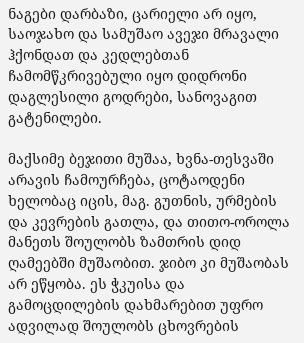ნაგები დარბაზი, ცარიელი არ იყო, საოჯახო და სამუშაო ავეჯი მრავალი ჰქონდათ და კედლებთან ჩამომწკრივებული იყო დიდრონი დაგლესილი გოდრები, სანოვაგით გატენილები.

მაქსიმე ბეჯითი მუშაა, ხვნა-თესვაში არავის ჩამოურჩება, ცოტაოდენი ხელობაც იცის, მაგ. გუთნის, ურმების და კევრების გათლა, და თითო-ოროლა მანეთს შოულობს ზამთრის დიდ ღამეებში მუშაობით. ჯიბო კი მუშაობას არ ეწყობა. ეს ჭკუისა და გამოცდილების დახმარებით უფრო ადვილად შოულობს ცხოვრების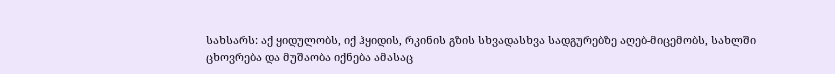სახსარს: აქ ყიდულობს, იქ ჰყიდის, რკინის გზის სხვადასხვა სადგურებზე აღებ-მიცემობს, სახლში ცხოვრება და მუშაობა იქნება ამასაც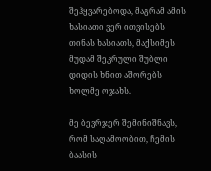შეჰყვარებოდა, მაგრამ ამის ხასიათი ვერ ითვისებს თინას ხასიათს, მაქსიმეს მუდამ შეკრული შუბლი დიდის ხნით აშორებს ხოლმე ოჯახს.

მე ბევრჯერ შემინიშნავს, რომ საღამოობით, ჩემის ბაასის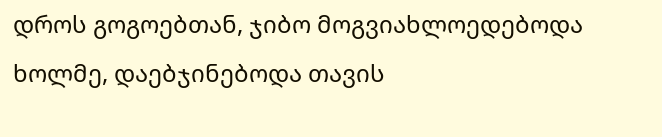დროს გოგოებთან, ჯიბო მოგვიახლოედებოდა ხოლმე, დაებჯინებოდა თავის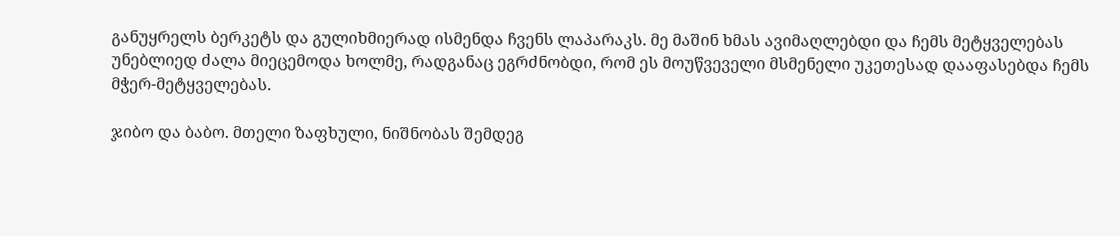განუყრელს ბერკეტს და გულიხმიერად ისმენდა ჩვენს ლაპარაკს. მე მაშინ ხმას ავიმაღლებდი და ჩემს მეტყველებას უნებლიედ ძალა მიეცემოდა ხოლმე, რადგანაც ეგრძნობდი, რომ ეს მოუწვეველი მსმენელი უკეთესად დააფასებდა ჩემს მჭერ-მეტყველებას.

ჯიბო და ბაბო. მთელი ზაფხული, ნიშნობას შემდეგ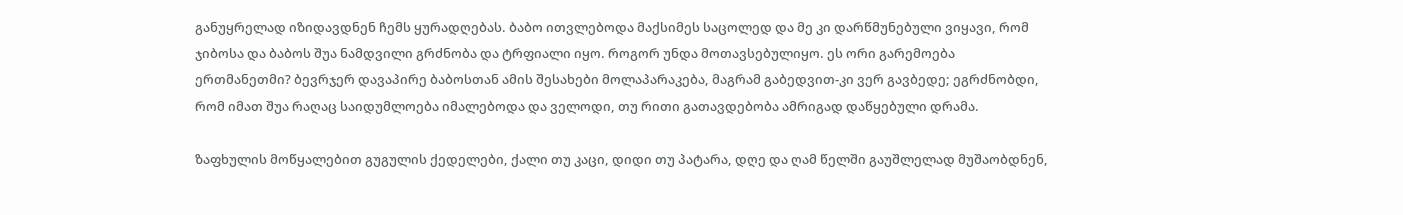განუყრელად იზიდავდნენ ჩემს ყურადღებას. ბაბო ითვლებოდა მაქსიმეს საცოლედ და მე კი დარწმუნებული ვიყავი, რომ ჯიბოსა და ბაბოს შუა ნამდვილი გრძნობა და ტრფიალი იყო. როგორ უნდა მოთავსებულიყო. ეს ორი გარემოება ერთმანეთმი? ბევრჯერ დავაპირე ბაბოსთან ამის შესახები მოლაპარაკება, მაგრამ გაბედვით-კი ვერ გავბედე; ეგრძნობდი, რომ იმათ შუა რაღაც საიდუმლოება იმალებოდა და ველოდი, თუ რითი გათავდებობა ამრიგად დაწყებული დრამა.

ზაფხულის მოწყალებით გუგულის ქედელები, ქალი თუ კაცი, დიდი თუ პატარა, დღე და ღამ წელში გაუშლელად მუშაობდნენ,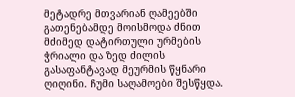მეტადრე მთვარიან ღამეებში გათენებამდე მოისმოდა ძნით მძიმედ დატირთული ურმების ჭრიალი და ზედ ძილის გასაფანტავად მეურმის წყნარი ღიღინი. ჩუმი საღამოები შესწყდა.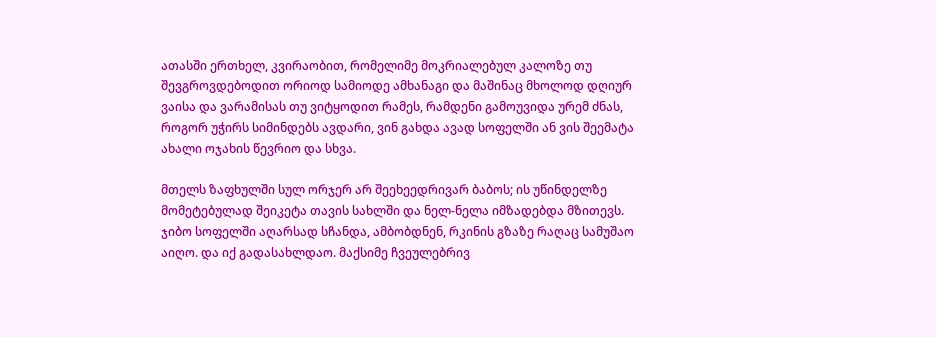ათასში ერთხელ, კვირაობით, რომელიმე მოკრიალებულ კალოზე თუ შევგროვდებოდით ორიოდ სამიოდე ამხანაგი და მაშინაც მხოლოდ დღიურ ვაისა და ვარამისას თუ ვიტყოდით რამეს, რამდენი გამოუვიდა ურემ ძნას, როგორ უჭირს სიმინდებს ავდარი, ვინ გახდა ავად სოფელში ან ვის შეემატა ახალი ოჯახის წევრიო და სხვა.

მთელს ზაფხულში სულ ორჯერ არ შეეხეედრივარ ბაბოს; ის უწინდელზე მომეტებულად შეიკეტა თავის სახლში და ნელ-ნელა იმზადებდა მზითევს. ჯიბო სოფელში აღარსად სჩანდა, ამბობდნენ, რკინის გზაზე რაღაც სამუშაო აიღო. და იქ გადასახლდაო. მაქსიმე ჩვეულებრივ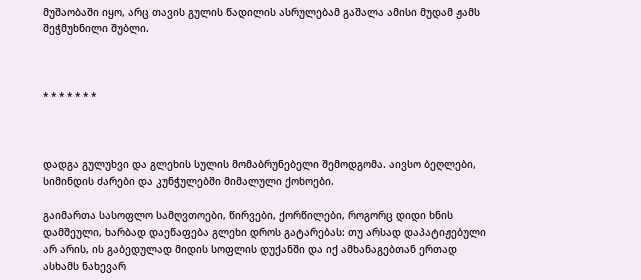მუშაობაში იყო, არც თავის გულის წადილის ასრულებამ გაშალა ამისი მუდამ ჟამს შეჭმუხნილი შუბლი.



* * * * * * *



დადგა გულუხვი და გლეხის სულის მომაბრუნებელი შემოდგომა. აივსო ბეღლები, სიმინდის ძარები და კუნჭულებში მიმალული ქოხოები.

გაიმართა სასოფლო სამღვთოები, წირვები, ქორწილები, როგორც დიდი ხნის დამშეული, ხარბად დაეწაფება გლეხი დროს გატარებას: თუ არსად დაპატიჟებული არ არის, ის გაბედულად მიდის სოფლის დუქანში და იქ ამხანაგებთან ერთად ასხამს ნახევარ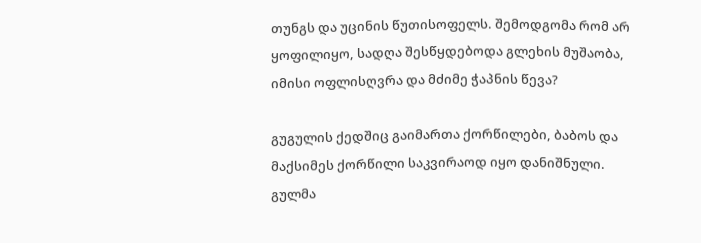თუნგს და უცინის წუთისოფელს. შემოდგომა რომ არ ყოფილიყო, სადღა შესწყდებოდა გლეხის მუშაობა, იმისი ოფლისღვრა და მძიმე ჭაპნის წევა?

გუგულის ქედშიც გაიმართა ქორწილები, ბაბოს და მაქსიმეს ქორწილი საკვირაოდ იყო დანიშნული. გულმა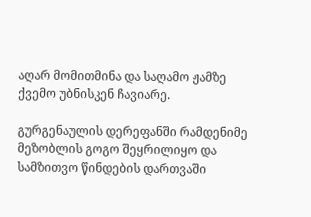აღარ მომითმინა და საღამო ჟამზე ქვემო უბნისკენ ჩავიარე.

გურგენაულის დერეფანში რამდენიმე მეზობლის გოგო შეყრილიყო და სამზითვო წინდების დართვაში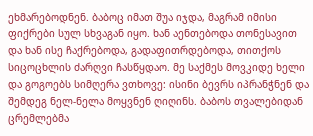ეხმარებოდნენ. ბაბოც იმათ შუა იჯდა, მაგრამ იმისი ფიქრები სულ სხვაგან იყო. ხან აენთებოდა თონესავით და ხან ისე ჩაქრებოდა, გადაფითრდებოდა, თითქოს სიცოცხლის ძარღვი ჩასწყდაო. მე საქმეს მოვკიდე ხელი და გოგოებს სიმღერა ვთხოვე: ისინი ბევრს იპრანჭნენ და შემდეგ ნელ-ნელა მოყვნენ ღიღინს. ბაბოს თვალებიდან ცრემლებმა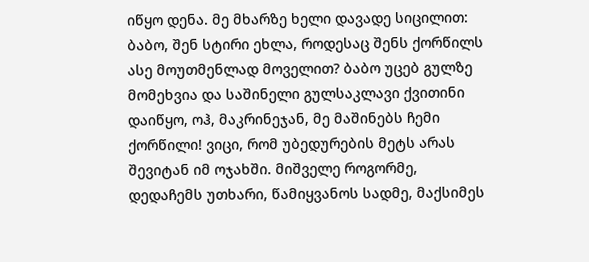იწყო დენა. მე მხარზე ხელი დავადე სიცილით: ბაბო, შენ სტირი ეხლა, როდესაც შენს ქორწილს ასე მოუთმენლად მოველით? ბაბო უცებ გულზე მომეხვია და საშინელი გულსაკლავი ქვითინი დაიწყო, ოჰ, მაკრინეჯან, მე მაშინებს ჩემი ქორწილი! ვიცი, რომ უბედურების მეტს არას შევიტან იმ ოჯახში. მიშველე როგორმე, დედაჩემს უთხარი, წამიყვანოს სადმე, მაქსიმეს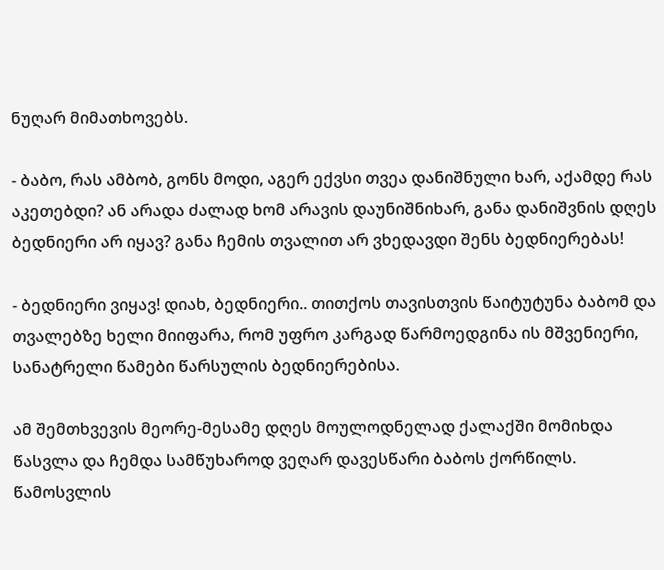ნუღარ მიმათხოვებს.

- ბაბო, რას ამბობ, გონს მოდი, აგერ ექვსი თვეა დანიშნული ხარ, აქამდე რას აკეთებდი? ან არადა ძალად ხომ არავის დაუნიშნიხარ, განა დანიშვნის დღეს ბედნიერი არ იყავ? განა ჩემის თვალით არ ვხედავდი შენს ბედნიერებას!

- ბედნიერი ვიყავ! დიახ, ბედნიერი.. თითქოს თავისთვის წაიტუტუნა ბაბომ და თვალებზე ხელი მიიფარა, რომ უფრო კარგად წარმოედგინა ის მშვენიერი, სანატრელი წამები წარსულის ბედნიერებისა.

ამ შემთხვევის მეორე-მესამე დღეს მოულოდნელად ქალაქში მომიხდა წასვლა და ჩემდა სამწუხაროდ ვეღარ დავესწარი ბაბოს ქორწილს. წამოსვლის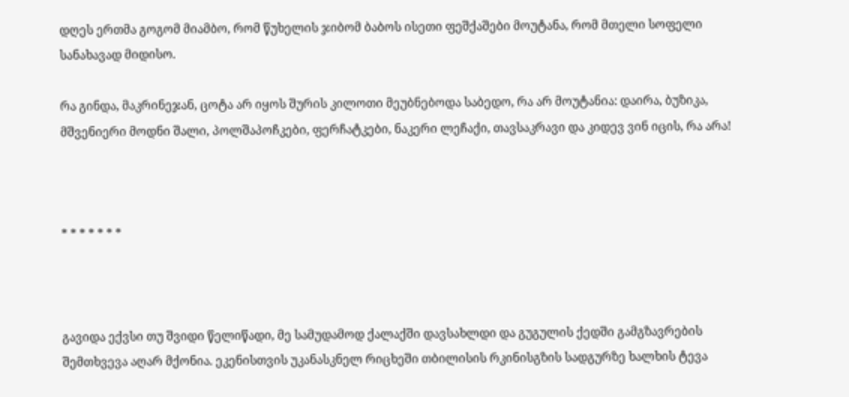დღეს ერთმა გოგომ მიამბო, რომ წუხელის ჯიბომ ბაბოს ისეთი ფეშქაშები მოუტანა, რომ მთელი სოფელი სანახავად მიდისო.

რა გინდა, მაკრინეჯან, ცოტა არ იყოს შურის კილოთი მეუბნებოდა საბედო, რა არ მოუტანია: დაირა, ბუზიკა, მშვენიერი მოდნი შალი, პოლშაპოჩკები, ფერჩატკები, ნაკერი ლეჩაქი, თავსაკრავი და კიდევ ვინ იცის, რა არა!



* * * * * * *



გავიდა ექვსი თუ შვიდი წელიწადი, მე სამუდამოდ ქალაქში დავსახლდი და გუგულის ქედში გამგზავრების შემთხვევა აღარ მქონია. ეკენისთვის უკანასკნელ რიცხეში თბილისის რკინისგზის სადგურზე ხალხის ტევა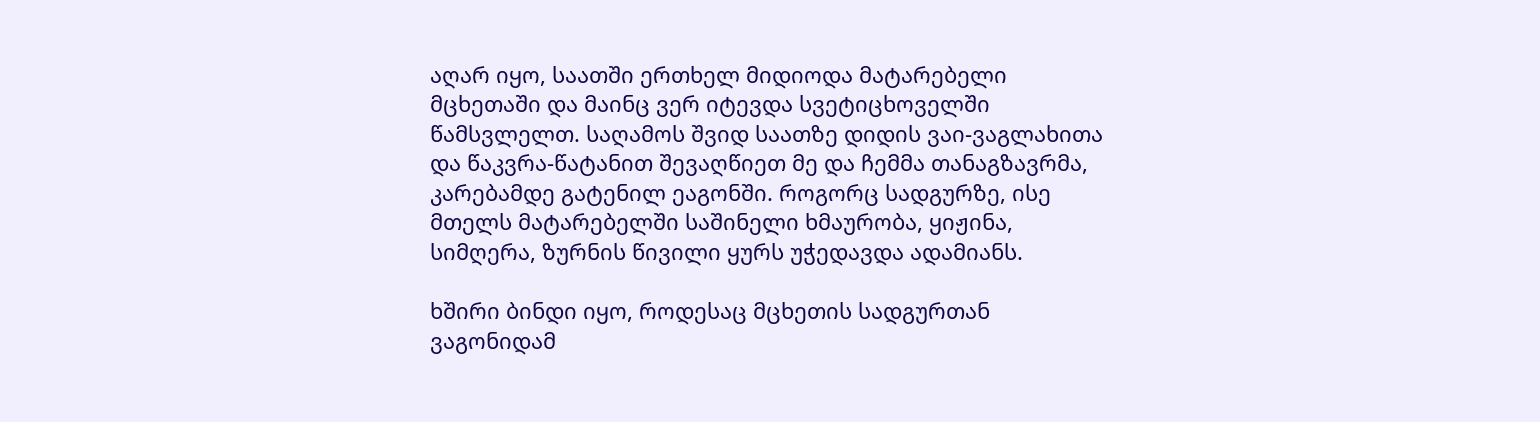აღარ იყო, საათში ერთხელ მიდიოდა მატარებელი მცხეთაში და მაინც ვერ იტევდა სვეტიცხოველში წამსვლელთ. საღამოს შვიდ საათზე დიდის ვაი-ვაგლახითა და წაკვრა-წატანით შევაღწიეთ მე და ჩემმა თანაგზავრმა, კარებამდე გატენილ ეაგონში. როგორც სადგურზე, ისე მთელს მატარებელში საშინელი ხმაურობა, ყიჟინა, სიმღერა, ზურნის წივილი ყურს უჭედავდა ადამიანს.

ხშირი ბინდი იყო, როდესაც მცხეთის სადგურთან ვაგონიდამ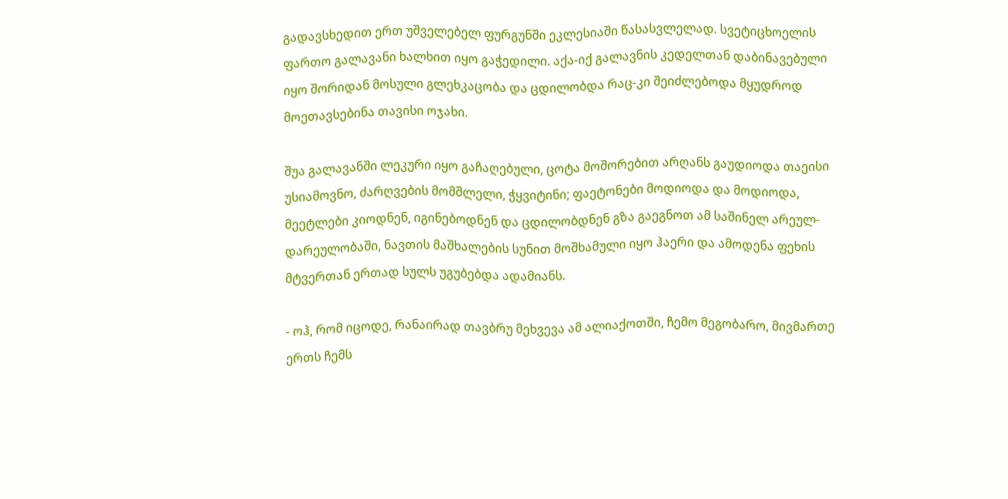გადავსხედით ერთ უშველებელ ფურგუნში ეკლესიაში წასასვლელად. სვეტიცხოელის ფართო გალავანი ხალხით იყო გაჭედილი. აქა-იქ გალავნის კედელთან დაბინავებული იყო შორიდან მოსული გლეხკაცობა და ცდილობდა რაც-კი შეიძლებოდა მყუდროდ მოეთავსებინა თავისი ოჯახი.

შუა გალავანში ლეკური იყო გაჩაღებული, ცოტა მოშორებით არღანს გაუდიოდა თაეისი უსიამოვნო, ძარღვების მომშლელი, ჭყვიტინი; ფაეტონები მოდიოდა და მოდიოდა, მეეტლები კიოდნენ, იგინებოდნენ და ცდილობდნენ გზა გაეგნოთ ამ საშინელ არეულ-დარეულობაში, ნავთის მაშხალების სუნით მოშხამული იყო ჰაერი და ამოდენა ფეხის მტვერთან ერთად სულს უგუბებდა ადამიანს.

- ოჰ, რომ იცოდე, რანაირად თავბრუ მეხვევა ამ ალიაქოთში, ჩემო მეგობარო, მივმართე ერთს ჩემს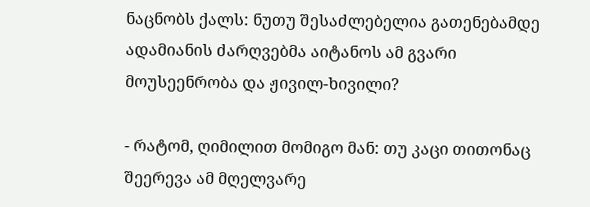ნაცნობს ქალს: ნუთუ შესაძლებელია გათენებამდე ადამიანის ძარღვებმა აიტანოს ამ გვარი მოუსეენრობა და ჟივილ-ხივილი?

- რატომ, ღიმილით მომიგო მან: თუ კაცი თითონაც შეერევა ამ მღელვარე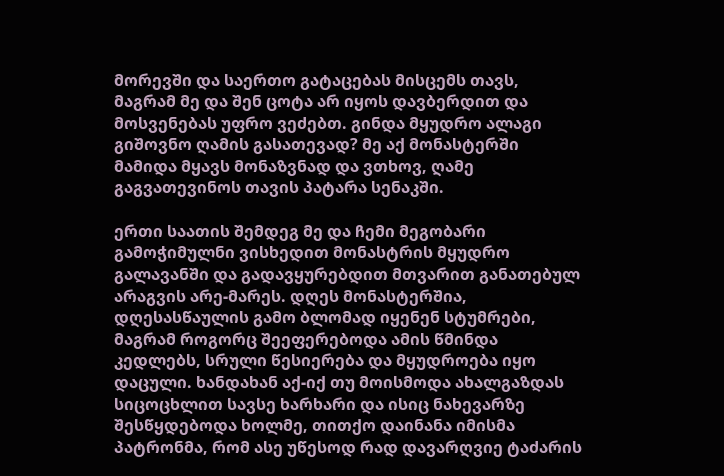მორევში და საერთო გატაცებას მისცემს თავს, მაგრამ მე და შენ ცოტა არ იყოს დავბერდით და მოსვენებას უფრო ვეძებთ. გინდა მყუდრო ალაგი გიშოვნო ღამის გასათევად? მე აქ მონასტერში მამიდა მყავს მონაზვნად და ვთხოვ, ღამე გაგვათევინოს თავის პატარა სენაკში.

ერთი საათის შემდეგ მე და ჩემი მეგობარი გამოჭიმულნი ვისხედით მონასტრის მყუდრო გალავანში და გადავყურებდით მთვარით განათებულ არაგვის არე-მარეს. დღეს მონასტერშია, დღესასწაულის გამო ბლომად იყენენ სტუმრები, მაგრამ როგორც შეეფერებოდა ამის წმინდა კედლებს, სრული წესიერება და მყუდროება იყო დაცული. ხანდახან აქ-იქ თუ მოისმოდა ახალგაზდას სიცოცხლით სავსე ხარხარი და ისიც ნახევარზე შესწყდებოდა ხოლმე, თითქო დაინანა იმისმა პატრონმა, რომ ასე უწესოდ რად დავარღვიე ტაძარის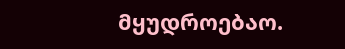მყუდროებაო.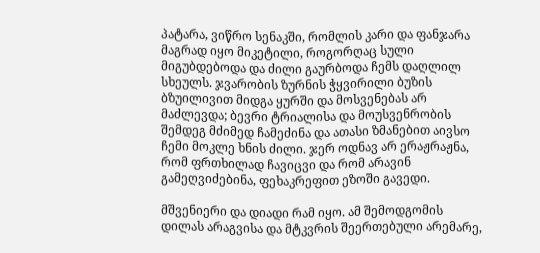პატარა, ვიწრო სენაკში, რომლის კარი და ფანჯარა მაგრად იყო მიკეტილი, როგორღაც სული მიგუბდებოდა და ძილი გაურბოდა ჩემს დაღლილ სხეულს. ჯვარობის ზურნის ჭყვირილი ბუზის ბზუილივით მიდგა ყურში და მოსვენებას არ მაძლევდა; ბევრი ტრიალისა და მოუსვენრობის შემდეგ მძიმედ ჩამეძინა და ათასი ზმანებით აივსო ჩემი მოკლე ხნის ძილი. ჯერ ოდნავ არ ერაჟრაჟნა, რომ ფრთხილად ჩავიცვი და რომ არავინ გამეღვიძებინა, ფეხაკრეფით ეზოში გავედი.

მშვენიერი და დიადი რამ იყო. ამ შემოდგომის დილას არაგვისა და მტკვრის შეერთებული არემარე,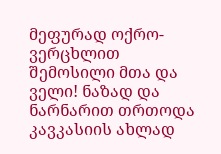მეფურად ოქრო-ვერცხლით შემოსილი მთა და ველი! ნაზად და ნარნარით თრთოდა კავკასიის ახლად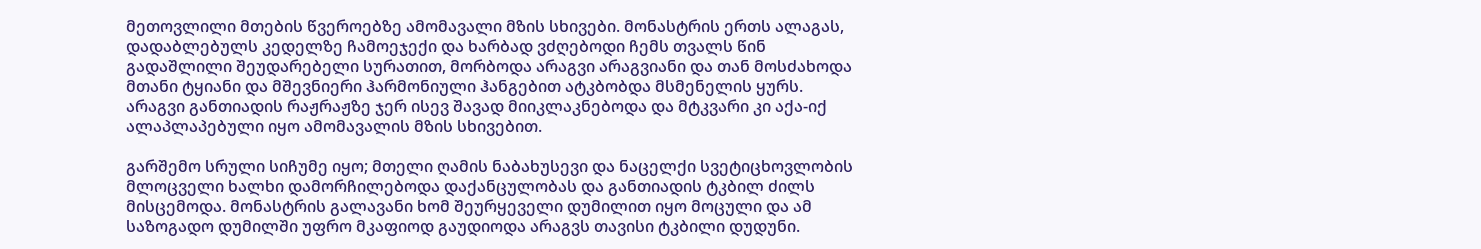მეთოვლილი მთების წვეროებზე ამომავალი მზის სხივები. მონასტრის ერთს ალაგას, დადაბლებულს კედელზე ჩამოეჯექი და ხარბად ვძღებოდი ჩემს თვალს წინ გადაშლილი შეუდარებელი სურათით, მორბოდა არაგვი არაგვიანი და თან მოსძახოდა მთანი ტყიანი და მშევნიერი ჰარმონიული ჰანგებით ატკბობდა მსმენელის ყურს. არაგვი განთიადის რაჟრაჟზე ჯერ ისევ შავად მიიკლაკნებოდა და მტკვარი კი აქა-იქ ალაპლაპებული იყო ამომავალის მზის სხივებით.

გარშემო სრული სიჩუმე იყო; მთელი ღამის ნაბახუსევი და ნაცელქი სვეტიცხოვლობის მლოცველი ხალხი დამორჩილებოდა დაქანცულობას და განთიადის ტკბილ ძილს მისცემოდა. მონასტრის გალავანი ხომ შეურყეველი დუმილით იყო მოცული და ამ საზოგადო დუმილში უფრო მკაფიოდ გაუდიოდა არაგვს თავისი ტკბილი დუდუნი.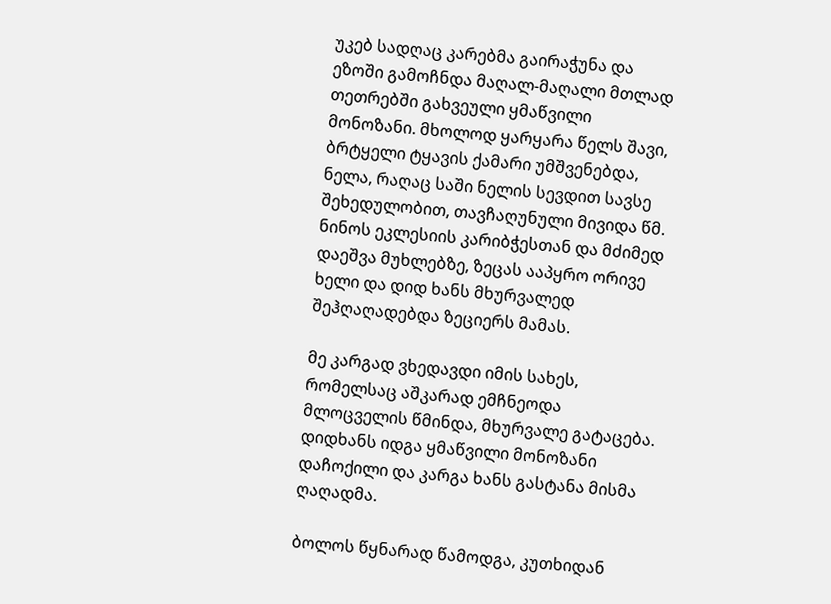უკებ სადღაც კარებმა გაირაჭუნა და ეზოში გამოჩნდა მაღალ-მაღალი მთლად თეთრებში გახვეული ყმაწვილი მონოზანი. მხოლოდ ყარყარა წელს შავი, ბრტყელი ტყავის ქამარი უმშვენებდა, ნელა, რაღაც საში ნელის სევდით სავსე შეხედულობით, თავჩაღუნული მივიდა წმ. ნინოს ეკლესიის კარიბჭესთან და მძიმედ დაეშვა მუხლებზე, ზეცას ააპყრო ორივე ხელი და დიდ ხანს მხურვალედ შეჰღაღადებდა ზეციერს მამას.

მე კარგად ვხედავდი იმის სახეს, რომელსაც აშკარად ემჩნეოდა მლოცველის წმინდა, მხურვალე გატაცება. დიდხანს იდგა ყმაწვილი მონოზანი დაჩოქილი და კარგა ხანს გასტანა მისმა ღაღადმა.

ბოლოს წყნარად წამოდგა, კუთხიდან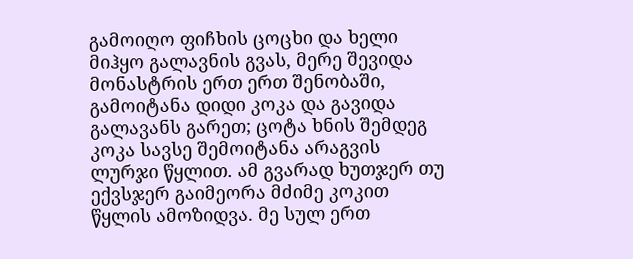გამოიღო ფიჩხის ცოცხი და ხელი მიჰყო გალავნის გვას, მერე შევიდა მონასტრის ერთ ერთ შენობაში, გამოიტანა დიდი კოკა და გავიდა გალავანს გარეთ; ცოტა ხნის შემდეგ კოკა სავსე შემოიტანა არაგვის ლურჯი წყლით. ამ გვარად ხუთჯერ თუ ექვსჯერ გაიმეორა მძიმე კოკით წყლის ამოზიდვა. მე სულ ერთ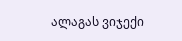ალაგას ვიჯექი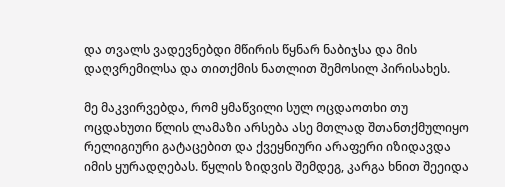და თვალს ვადევნებდი მწირის წყნარ ნაბიჯსა და მის დაღვრემილსა და თითქმის ნათლით შემოსილ პირისახეს.

მე მაკვირვებდა, რომ ყმაწვილი სულ ოცდაოთხი თუ ოცდახუთი წლის ლამაზი არსება ასე მთლად შთანთქმულიყო რელიგიური გატაცებით და ქვეყნიური არაფერი იზიდავდა იმის ყურადღებას. წყლის ზიდვის შემდეგ, კარგა ხნით შეეიდა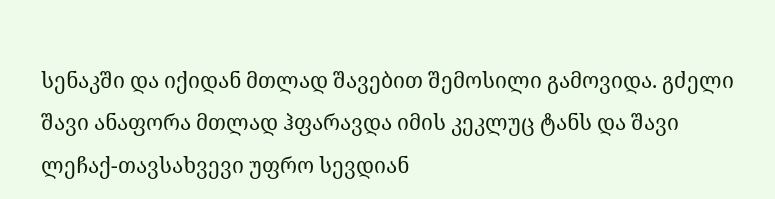სენაკში და იქიდან მთლად შავებით შემოსილი გამოვიდა. გძელი შავი ანაფორა მთლად ჰფარავდა იმის კეკლუც ტანს და შავი ლეჩაქ-თავსახვევი უფრო სევდიან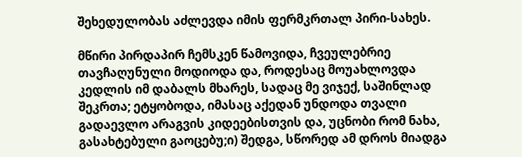შეხედულობას აძლევდა იმის ფერმკრთალ პირი-სახეს.

მწირი პირდაპირ ჩემსკენ წამოვიდა, ჩვეულებრიე თავჩაღუნული მოდიოდა და, როდესაც მოუახლოვდა კედლის იმ დაბალს მხარეს, სადაც მე ვიჯექ, საშინლად შეკრთა; ეტყობოდა, იმასაც აქედან უნდოდა თვალი გადაევლო არაგვის კიდეებისთვის და, უცნობი რომ ნახა, გასახტებული გაოცებუ;ი) შედგა, სწორედ ამ დროს მიადგა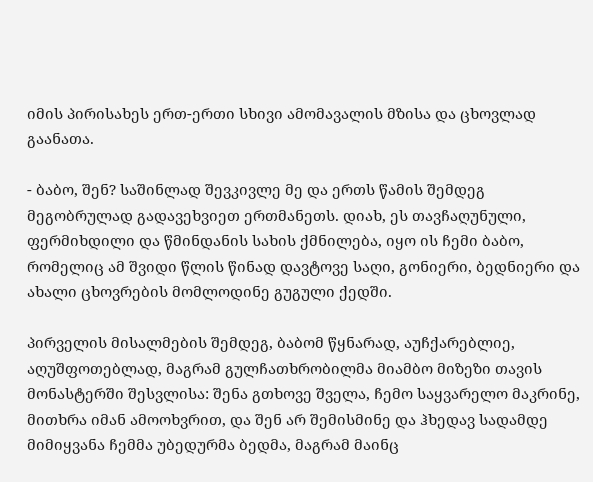იმის პირისახეს ერთ-ერთი სხივი ამომავალის მზისა და ცხოვლად გაანათა.

- ბაბო, შენ? საშინლად შევკივლე მე და ერთს წამის შემდეგ მეგობრულად გადავეხვიეთ ერთმანეთს. დიახ, ეს თავჩაღუნული, ფერმიხდილი და წმინდანის სახის ქმნილება, იყო ის ჩემი ბაბო, რომელიც ამ შვიდი წლის წინად დავტოვე საღი, გონიერი, ბედნიერი და ახალი ცხოვრების მომლოდინე გუგული ქედში.

პირველის მისალმების შემდეგ, ბაბომ წყნარად, აუჩქარებლიე, აღუშფოთებლად, მაგრამ გულჩათხრობილმა მიამბო მიზეზი თავის მონასტერში შესვლისა: შენა გთხოვე შველა, ჩემო საყვარელო მაკრინე, მითხრა იმან ამოოხვრით, და შენ არ შემისმინე და ჰხედავ სადამდე მიმიყვანა ჩემმა უბედურმა ბედმა, მაგრამ მაინც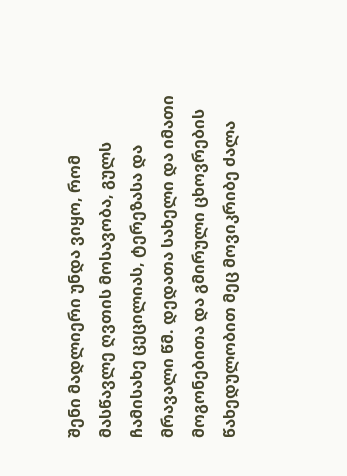შენი მადლიერი უნდა ვიყო, რომ მასწავლე ღვთის მოსავობა, გულს ჩამისახე ცეცილიას, ტერეზასა და მრავალი წმ. დედათა სახელი და იმათი მოგონებითა და გმირული ცხოვრების წახედულობით მეც მოვიკრიბე ძალა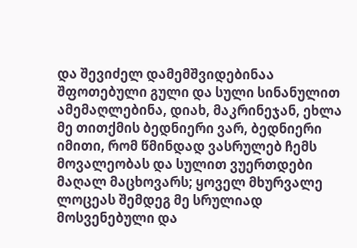და შევიძელ დამემშვიდებინაა შფოთებული გული და სული სინანულით ამემაღლებინა, დიახ, მაკრინეჯან, ეხლა მე თითქმის ბედნიერი ვარ, ბედნიერი იმითი, რომ წმინდად ვასრულებ ჩემს მოვალეობას და სულით ვუერთდები მაღალ მაცხოვარს; ყოველ მხურვალე ლოცეას შემდეგ მე სრულიად მოსვენებული და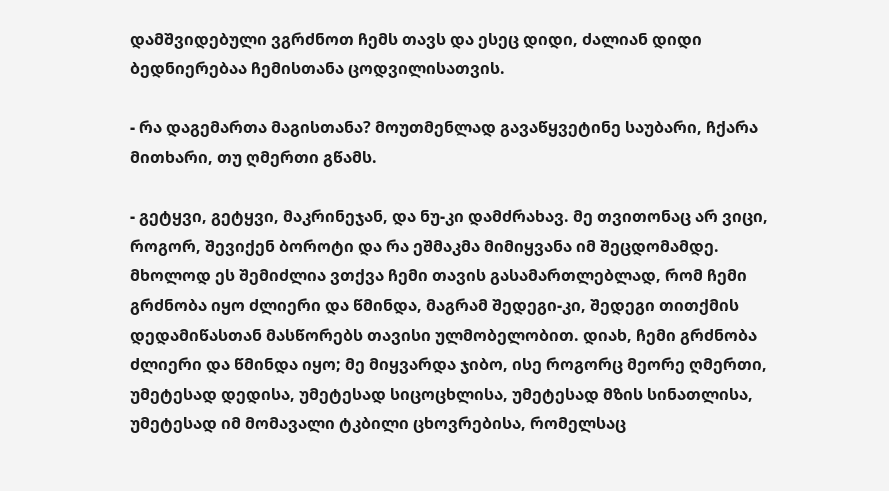დამშვიდებული ვგრძნოთ ჩემს თავს და ესეც დიდი, ძალიან დიდი ბედნიერებაა ჩემისთანა ცოდვილისათვის.

- რა დაგემართა მაგისთანა? მოუთმენლად გავაწყვეტინე საუბარი, ჩქარა მითხარი, თუ ღმერთი გწამს.

- გეტყვი, გეტყვი, მაკრინეჯან, და ნუ-კი დამძრახავ. მე თვითონაც არ ვიცი, როგორ, შევიქენ ბოროტი და რა ეშმაკმა მიმიყვანა იმ შეცდომამდე. მხოლოდ ეს შემიძლია ვთქვა ჩემი თავის გასამართლებლად, რომ ჩემი გრძნობა იყო ძლიერი და წმინდა, მაგრამ შედეგი-კი, შედეგი თითქმის დედამიწასთან მასწორებს თავისი ულმობელობით. დიახ, ჩემი გრძნობა ძლიერი და წმინდა იყო; მე მიყვარდა ჯიბო, ისე როგორც მეორე ღმერთი, უმეტესად დედისა, უმეტესად სიცოცხლისა, უმეტესად მზის სინათლისა, უმეტესად იმ მომავალი ტკბილი ცხოვრებისა, რომელსაც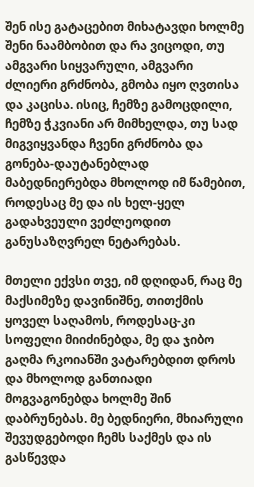შენ ისე გატაცებით მიხატავდი ხოლმე შენი ნაამბობით და რა ვიცოდი, თუ ამგვარი სიყვარული, ამგვარი ძლიერი გრძნობა, გმობა იყო ღვთისა და კაცისა. ისიც, ჩემზე გამოცდილი, ჩემზე ჭკვიანი არ მიმხელდა, თუ სად მიგვიყვანდა ჩვენი გრძნობა და გონება-დაუტანებლად მაბედნიერებდა მხოლოდ იმ წამებით, როდესაც მე და ის ხელ-ყელ გადახვეული ვეძლეოდით განუსაზღვრელ ნეტარებას.

მთელი ექვსი თვე, იმ დღიდან, რაც მე მაქსიმეზე დავინიშნე, თითქმის ყოველ საღამოს, როდესაც-კი სოფელი მიიძინებდა, მე და ჯიბო გაღმა რკოიანში ვატარებდით დროს და მხოლოდ განთიადი მოგვაგონებდა ხოლმე შინ დაბრუნებას. მე ბედნიერი, მხიარული შევუდგებოდი ჩემს საქმეს და ის გასწევდა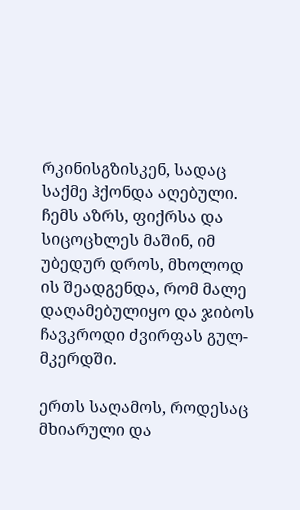რკინისგზისკენ, სადაც საქმე ჰქონდა აღებული. ჩემს აზრს, ფიქრსა და სიცოცხლეს მაშინ, იმ უბედურ დროს, მხოლოდ ის შეადგენდა, რომ მალე დაღამებულიყო და ჯიბოს ჩავკროდი ძვირფას გულ-მკერდში.

ერთს საღამოს, როდესაც მხიარული და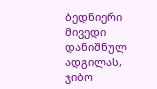ბედნიერი მივედი დანიშნულ ადგილას, ჯიბო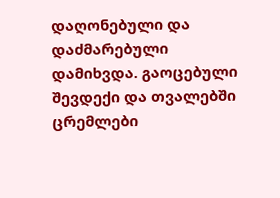დაღონებული და დაძმარებული დამიხვდა. გაოცებული შევდექი და თვალებში ცრემლები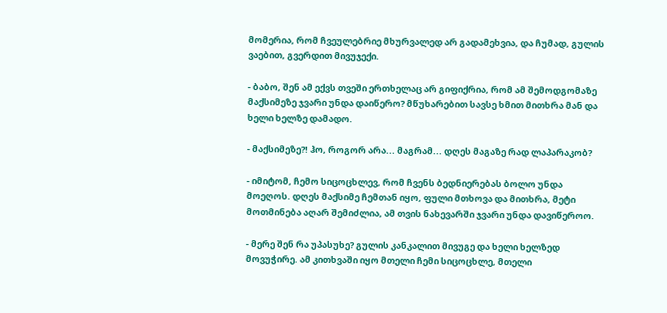მომერია, რომ ჩვეულებრიე მხურვალედ არ გადამეხვია, და ჩუმად, გულის ვაებით, გვერდით მივუჯექი.

- ბაბო, შენ ამ ექვს თვეში ერთხელაც არ გიფიქრია, რომ ამ შემოდგომაზე მაქსიმეზე ჯვარი უნდა დაიწერო? მწუხარებით სავსე ხმით მითხრა მან და ხელი ხელზე დამადო.

- მაქსიმეზე?! ჰო, როგორ არა... მაგრამ... დღეს მაგაზე რად ლაპარაკობ?

- იმიტომ, ჩემო სიცოცხლევ, რომ ჩვენს ბედნიერებას ბოლო უნდა მოეღოს. დღეს მაქსიმე ჩემთან იყო, ფული მთხოვა და მითხრა, მეტი მოთმინება აღარ შემიძლია, ამ თვის ნახევარში ჯვარი უნდა დავიწეროო.

- მერე შენ რა უპასუხე? გულის კანკალით მივუგე და ხელი ხელზედ მოვუჭირე. ამ კითხვაში იყო მთელი ჩემი სიცოცხლე, მთელი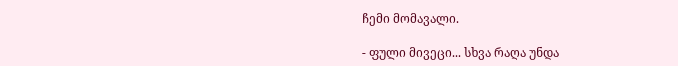ჩემი მომავალი.

- ფული მივეცი... სხვა რაღა უნდა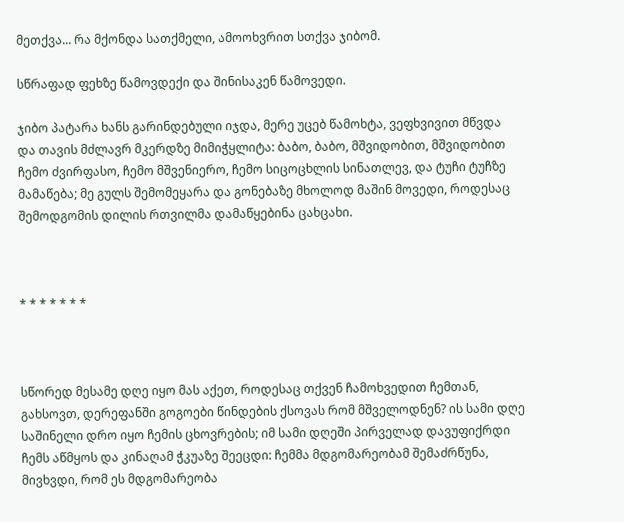მეთქვა... რა მქონდა სათქმელი, ამოოხვრით სთქვა ჯიბომ.

სწრაფად ფეხზე წამოვდექი და შინისაკენ წამოვედი.

ჯიბო პატარა ხანს გარინდებული იჯდა, მერე უცებ წამოხტა, ვეფხვივით მწვდა და თავის მძლავრ მკერდზე მიმიჭყლიტა: ბაბო, ბაბო, მშვიდობით, მშვიდობით ჩემო ძვირფასო, ჩემო მშვენიერო, ჩემო სიცოცხლის სინათლევ, და ტუჩი ტუჩზე მამაწება; მე გულს შემომეყარა და გონებაზე მხოლოდ მაშინ მოვედი, როდესაც შემოდგომის დილის რთვილმა დამაწყებინა ცახცახი.



* * * * * * *



სწორედ მესამე დღე იყო მას აქეთ, როდესაც თქვენ ჩამოხვედით ჩემთან, გახსოვთ, დერეფანში გოგოები წინდების ქსოვას რომ მშველოდნენ? ის სამი დღე საშინელი დრო იყო ჩემის ცხოვრების; იმ სამი დღეში პირველად დავუფიქრდი ჩემს აწმყოს და კინაღამ ჭკუაზე შეეცდი: ჩემმა მდგომარეობამ შემაძრწუნა, მივხვდი, რომ ეს მდგომარეობა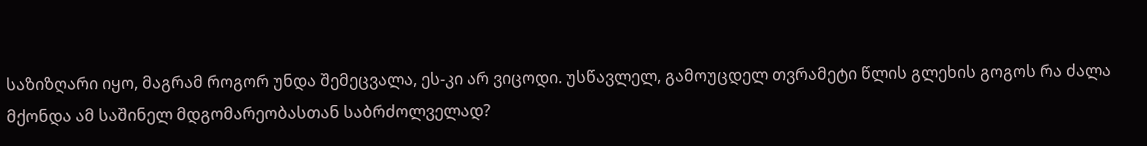საზიზღარი იყო, მაგრამ როგორ უნდა შემეცვალა, ეს-კი არ ვიცოდი. უსწავლელ, გამოუცდელ თვრამეტი წლის გლეხის გოგოს რა ძალა მქონდა ამ საშინელ მდგომარეობასთან საბრძოლველად?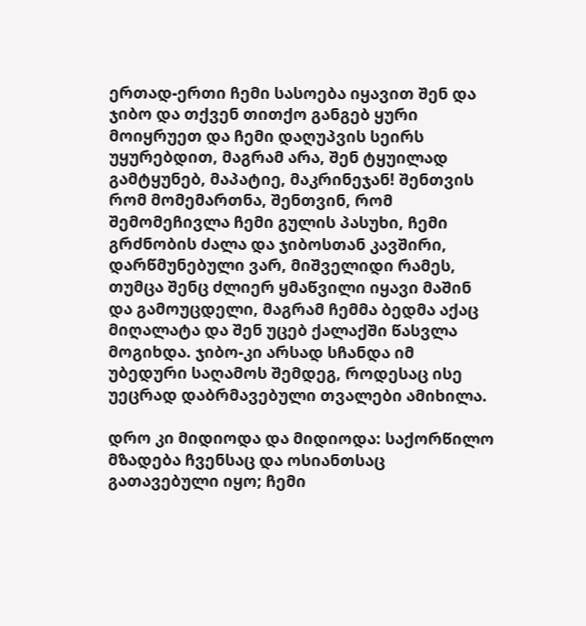ერთად-ერთი ჩემი სასოება იყავით შენ და ჯიბო და თქვენ თითქო განგებ ყური მოიყრუეთ და ჩემი დაღუპვის სეირს უყურებდით, მაგრამ არა, შენ ტყუილად გამტყუნებ, მაპატიე, მაკრინეჯან! შენთვის რომ მომემართნა, შენთვინ, რომ შემომეჩივლა ჩემი გულის პასუხი, ჩემი გრძნობის ძალა და ჯიბოსთან კავშირი, დარწმუნებული ვარ, მიშველიდი რამეს, თუმცა შენც ძლიერ ყმაწვილი იყავი მაშინ და გამოუცდელი, მაგრამ ჩემმა ბედმა აქაც მიღალატა და შენ უცებ ქალაქში წასვლა მოგიხდა. ჯიბო-კი არსად სჩანდა იმ უბედური საღამოს შემდეგ, როდესაც ისე უეცრად დაბრმავებული თვალები ამიხილა.

დრო კი მიდიოდა და მიდიოდა: საქორწილო მზადება ჩვენსაც და ოსიანთსაც გათავებული იყო; ჩემი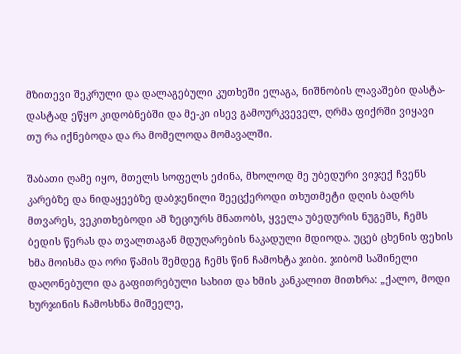მზითევი შეკრული და დალაგებული კუთხეში ელაგა, ნიშნობის ლავაშები დასტა-დასტად ეწყო კიდობნებში და მე-კი ისევ გამოურკვეველ, ღრმა ფიქრში ვიყავი თუ რა იქნებოდა და რა მომელოდა მომავალში.

შაბათი ღამე იყო, მთელს სოფელს ეძინა, მხოლოდ მე უბედური ვიჯექ ჩვენს კარებზე და ნიდაყეებზე დაბჯენილი შეეცქეროდი თხუთმეტი დღის ბადრს მთვარეს, ვეკითხებოდი ამ ზეციურს მნათობს, ყველა უბედურის ნუგეშს, ჩემს ბედის წერას და თვალთაგან მდუღარების ნაკადული მდიოდა. უცებ ცხენის ფეხის ხმა მოისმა და ორი წამის შემდეგ ჩემს წინ ჩამოხტა ჯიბი. ჯიბომ საშინელი დაღონებული და გაფითრებული სახით და ხმის კანკალით მითხრა: „ქალო, მოდი ხურჯინის ჩამოსხნა მიშეელე,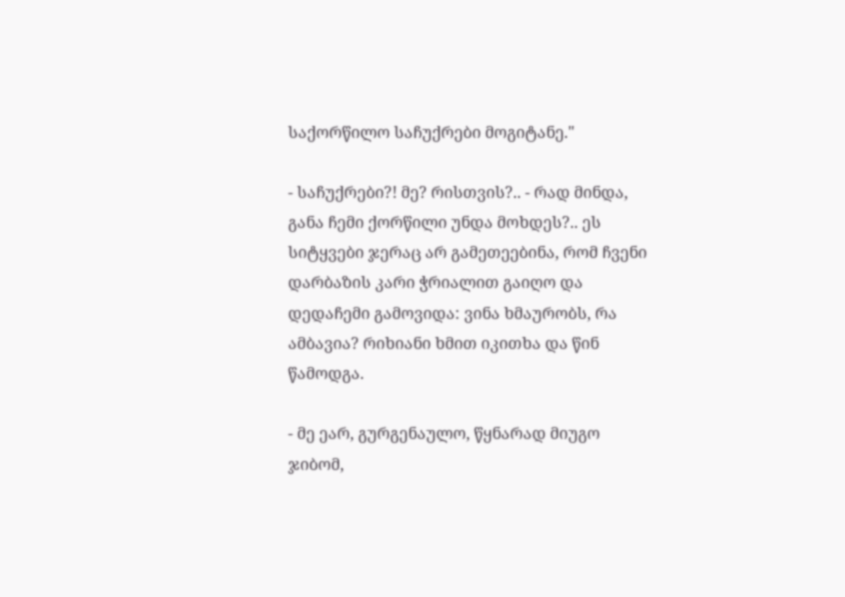საქორწილო საჩუქრები მოგიტანე."

- საჩუქრები?! მე? რისთვის?.. - რად მინდა, განა ჩემი ქორწილი უნდა მოხდეს?.. ეს სიტყვები ჯერაც არ გამეთეებინა, რომ ჩვენი დარბაზის კარი ჭრიალით გაიღო და დედაჩემი გამოვიდა: ვინა ხმაურობს, რა ამბავია? რიხიანი ხმით იკითხა და წინ წამოდგა.

- მე ეარ, გურგენაულო, წყნარად მიუგო ჯიბომ,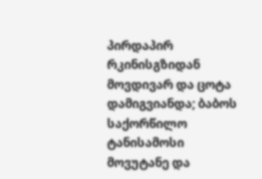პირდაპირ რკინისგზიდან მოვდივარ და ცოტა დამიგვიანდა; ბაბოს საქორწილო ტანისამოსი მოვუტანე და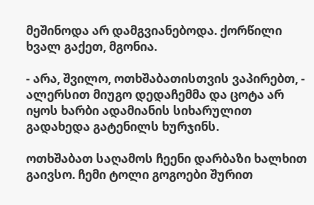მეშინოდა არ დამგვიანებოდა. ქორწილი ხვალ გაქეთ, მგონია.

- არა, შვილო, ოთხშაბათისთვის ვაპირებთ, - ალერსით მიუგო დედაჩემმა და ცოტა არ იყოს ხარბი ადამიანის სიხარულით გადახედა გატენილს ხურჯინს.

ოთხშაბათ საღამოს ჩეენი დარბაზი ხალხით გაივსო. ჩემი ტოლი გოგოები შურით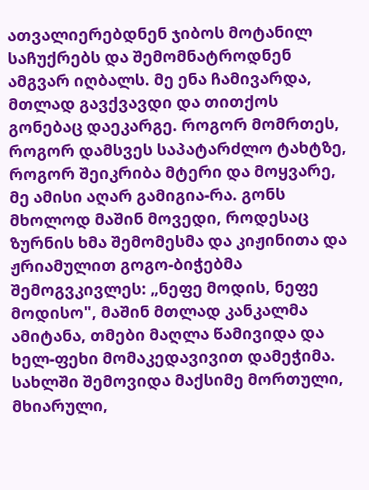ათვალიერებდნენ ჯიბოს მოტანილ საჩუქრებს და შემომნატროდნენ ამგვარ იღბალს. მე ენა ჩამივარდა, მთლად გავქვავდი და თითქოს გონებაც დაეკარგე. როგორ მომრთეს, როგორ დამსვეს საპატარძლო ტახტზე, როგორ შეიკრიბა მტერი და მოყვარე, მე ამისი აღარ გამიგია-რა. გონს მხოლოდ მაშინ მოვედი, როდესაც ზურნის ხმა შემომესმა და კიჟინითა და ჟრიამულით გოგო-ბიჭებმა შემოგვკივლეს: „ნეფე მოდის, ნეფე მოდისო", მაშინ მთლად კანკალმა ამიტანა, თმები მაღლა წამივიდა და ხელ-ფეხი მომაკედავივით დამეჭიმა. სახლში შემოვიდა მაქსიმე მორთული, მხიარული,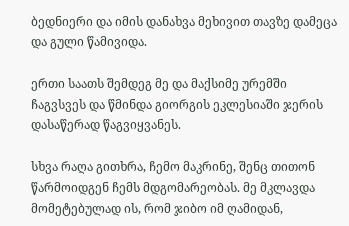ბედნიერი და იმის დანახვა მეხივით თავზე დამეცა და გული წამივიდა.

ერთი საათს შემდეგ მე და მაქსიმე ურემში ჩაგვსვეს და წმინდა გიორგის ეკლესიაში ჯერის დასაწერად წაგვიყვანეს.

სხვა რაღა გითხრა, ჩემო მაკრინე, შენც თითონ წარმოიდგენ ჩემს მდგომარეობას. მე მკლავდა მომეტებულად ის, რომ ჯიბო იმ ღამიდან,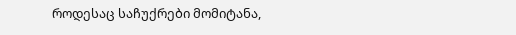როდესაც საჩუქრები მომიტანა,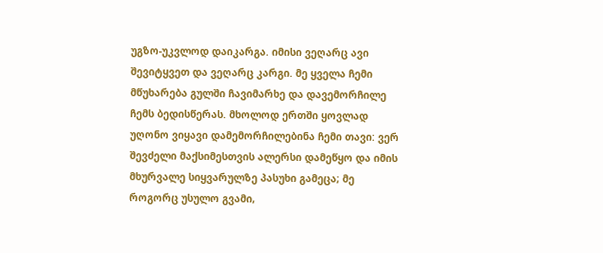უგზო-უკვლოდ დაიკარგა. იმისი ვეღარც ავი შევიტყვეთ და ვეღარც კარგი. მე ყველა ჩემი მწუხარება გულში ჩავიმარხე და დავემორჩილე ჩემს ბედისწერას. მხოლოდ ერთში ყოვლად უღონო ვიყავი დამემორჩილებინა ჩემი თავი: ვერ შევძელი მაქსიმესთვის ალერსი დამეწყო და იმის მხურვალე სიყვარულზე პასუხი გამეცა; მე როგორც უსულო გვამი,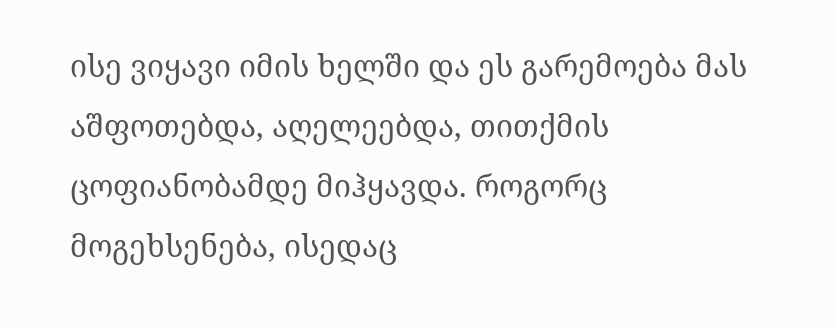ისე ვიყავი იმის ხელში და ეს გარემოება მას აშფოთებდა, აღელეებდა, თითქმის ცოფიანობამდე მიჰყავდა. როგორც მოგეხსენება, ისედაც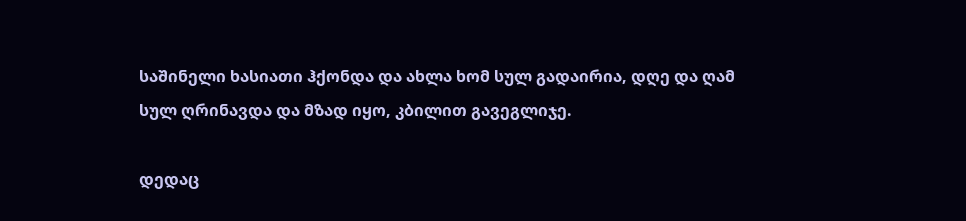საშინელი ხასიათი ჰქონდა და ახლა ხომ სულ გადაირია, დღე და ღამ სულ ღრინავდა და მზად იყო, კბილით გავეგლიჯე.

დედაც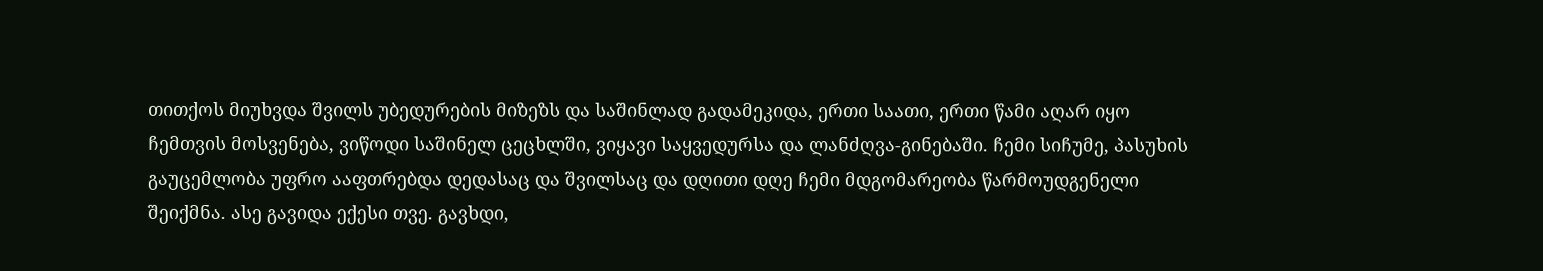თითქოს მიუხვდა შვილს უბედურების მიზეზს და საშინლად გადამეკიდა, ერთი საათი, ერთი წამი აღარ იყო ჩემთვის მოსვენება, ვიწოდი საშინელ ცეცხლში, ვიყავი საყვედურსა და ლანძღვა-გინებაში. ჩემი სიჩუმე, პასუხის გაუცემლობა უფრო ააფთრებდა დედასაც და შვილსაც და დღითი დღე ჩემი მდგომარეობა წარმოუდგენელი შეიქმნა. ასე გავიდა ექესი თვე. გავხდი,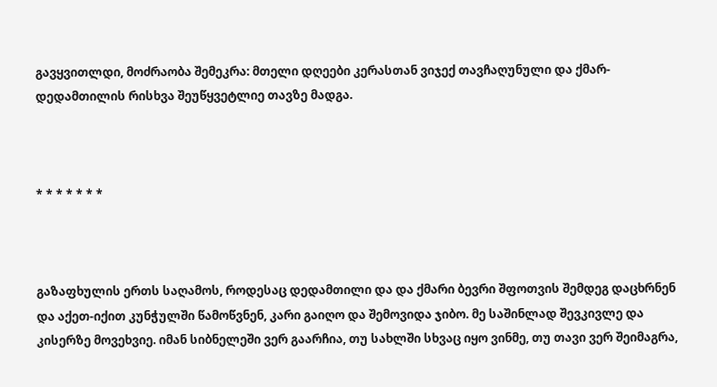გავყვითლდი, მოძრაობა შემეკრა: მთელი დღეები კერასთან ვიჯექ თავჩაღუნული და ქმარ-დედამთილის რისხვა შეუწყვეტლიე თავზე მადგა.



* * * * * * *



გაზაფხულის ერთს საღამოს, როდესაც დედამთილი და და ქმარი ბევრი შფოთვის შემდეგ დაცხრნენ და აქეთ-იქით კუნჭულში წამოწვნენ, კარი გაიღო და შემოვიდა ჯიბო. მე საშინლად შევკივლე და კისერზე მოვეხვიე. იმან სიბნელეში ვერ გაარჩია, თუ სახლში სხვაც იყო ვინმე, თუ თავი ვერ შეიმაგრა,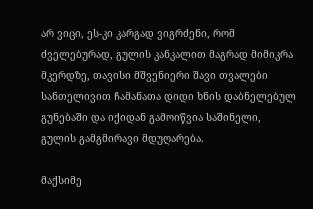არ ვიცი, ეს-კი კარგად ვიგრძენი, რომ ძველებურად, გულის კანკალით მაგრად მიმიკრა მკერდზე, თავისი მშვენიერი შავი თვალები სანთელივით ჩამანათა დიდი ხნის დაბნელებულ გუნებაში და იქიდან გამოიწვია საშინელი, გულის გამგმირავი მდუღარება.

მაქსიმე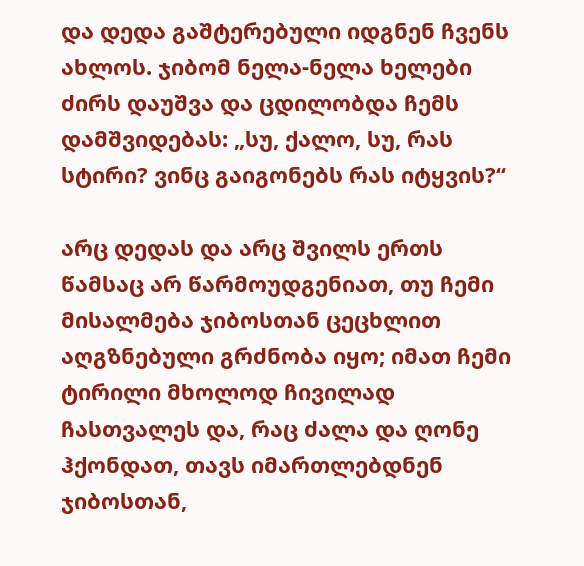და დედა გაშტერებული იდგნენ ჩვენს ახლოს. ჯიბომ ნელა-ნელა ხელები ძირს დაუშვა და ცდილობდა ჩემს დამშვიდებას: „სუ, ქალო, სუ, რას სტირი? ვინც გაიგონებს რას იტყვის?“

არც დედას და არც შვილს ერთს წამსაც არ წარმოუდგენიათ, თუ ჩემი მისალმება ჯიბოსთან ცეცხლით აღგზნებული გრძნობა იყო; იმათ ჩემი ტირილი მხოლოდ ჩივილად ჩასთვალეს და, რაც ძალა და ღონე ჰქონდათ, თავს იმართლებდნენ ჯიბოსთან,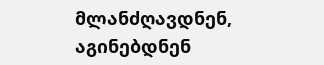მლანძღავდნენ, აგინებდნენ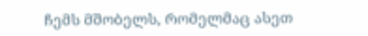ჩემს მშობელს, რომელმაც ასეთ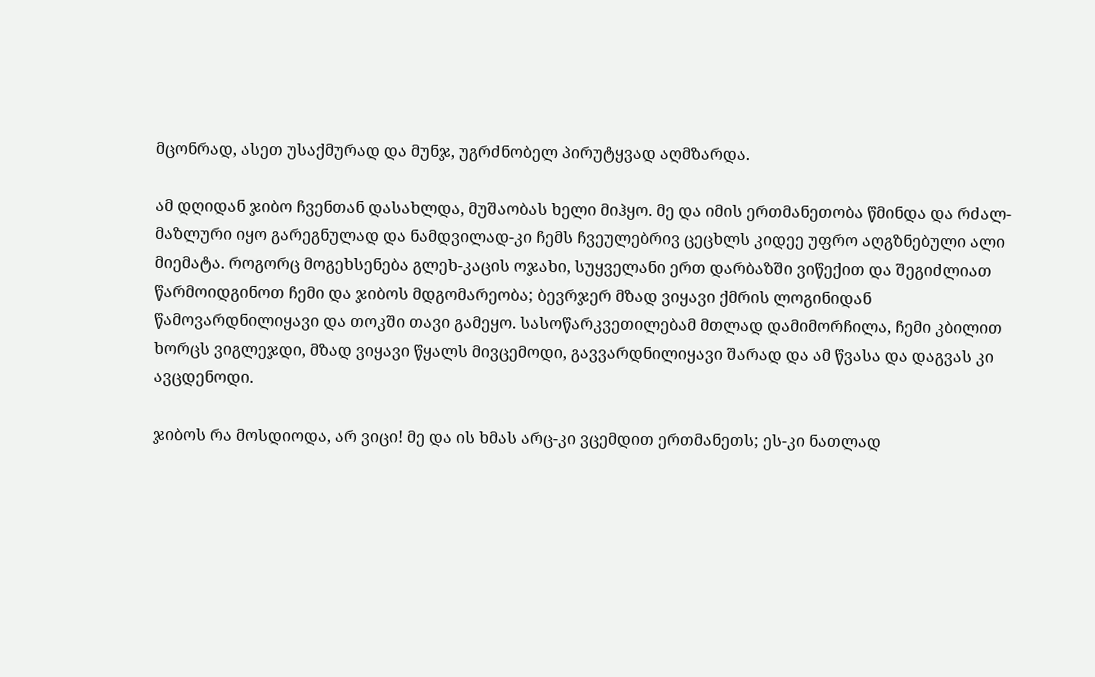მცონრად, ასეთ უსაქმურად და მუნჯ, უგრძნობელ პირუტყვად აღმზარდა.

ამ დღიდან ჯიბო ჩვენთან დასახლდა, მუშაობას ხელი მიჰყო. მე და იმის ერთმანეთობა წმინდა და რძალ-მაზლური იყო გარეგნულად და ნამდვილად-კი ჩემს ჩვეულებრივ ცეცხლს კიდეე უფრო აღგზნებული ალი მიემატა. როგორც მოგეხსენება გლეხ-კაცის ოჯახი, სუყველანი ერთ დარბაზში ვიწექით და შეგიძლიათ წარმოიდგინოთ ჩემი და ჯიბოს მდგომარეობა; ბევრჯერ მზად ვიყავი ქმრის ლოგინიდან წამოვარდნილიყავი და თოკში თავი გამეყო. სასოწარკვეთილებამ მთლად დამიმორჩილა, ჩემი კბილით ხორცს ვიგლეჯდი, მზად ვიყავი წყალს მივცემოდი, გავვარდნილიყავი შარად და ამ წვასა და დაგვას კი ავცდენოდი.

ჯიბოს რა მოსდიოდა, არ ვიცი! მე და ის ხმას არც-კი ვცემდით ერთმანეთს; ეს-კი ნათლად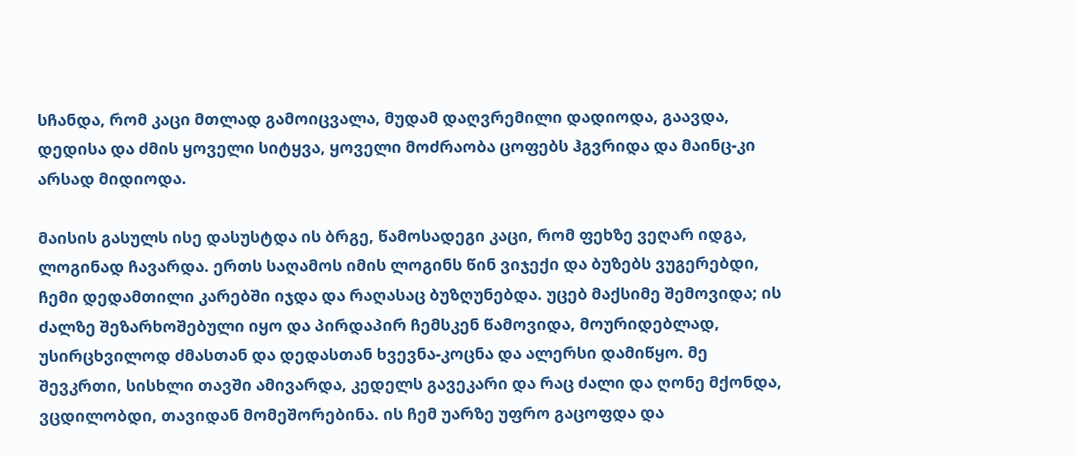სჩანდა, რომ კაცი მთლად გამოიცვალა, მუდამ დაღვრემილი დადიოდა, გაავდა, დედისა და ძმის ყოველი სიტყვა, ყოველი მოძრაობა ცოფებს ჰგვრიდა და მაინც-კი არსად მიდიოდა.

მაისის გასულს ისე დასუსტდა ის ბრგე, წამოსადეგი კაცი, რომ ფეხზე ვეღარ იდგა, ლოგინად ჩავარდა. ერთს საღამოს იმის ლოგინს წინ ვიჯექი და ბუზებს ვუგერებდი, ჩემი დედამთილი კარებში იჯდა და რაღასაც ბუზღუნებდა. უცებ მაქსიმე შემოვიდა; ის ძალზე შეზარხოშებული იყო და პირდაპირ ჩემსკენ წამოვიდა, მოურიდებლად, უსირცხვილოდ ძმასთან და დედასთან ხვევნა-კოცნა და ალერსი დამიწყო. მე შევკრთი, სისხლი თავში ამივარდა, კედელს გავეკარი და რაც ძალი და ღონე მქონდა, ვცდილობდი, თავიდან მომეშორებინა. ის ჩემ უარზე უფრო გაცოფდა და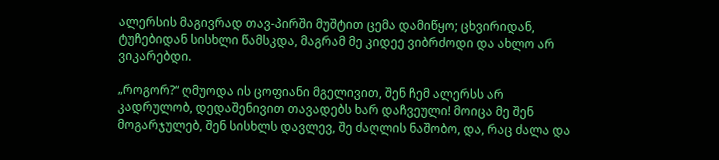ალერსის მაგივრად თავ-პირში მუშტით ცემა დამიწყო; ცხვირიდან, ტუჩებიდან სისხლი წამსკდა, მაგრამ მე კიდეე ვიბრძოდი და ახლო არ ვიკარებდი.

„როგორ?“ ღმუოდა ის ცოფიანი მგელივით, შენ ჩემ ალერსს არ კადრულობ, დედაშენივით თავადებს ხარ დაჩვეული! მოიცა მე შენ მოგარჯულებ, შენ სისხლს დავლევ, შე ძაღლის ნაშობო, და, რაც ძალა და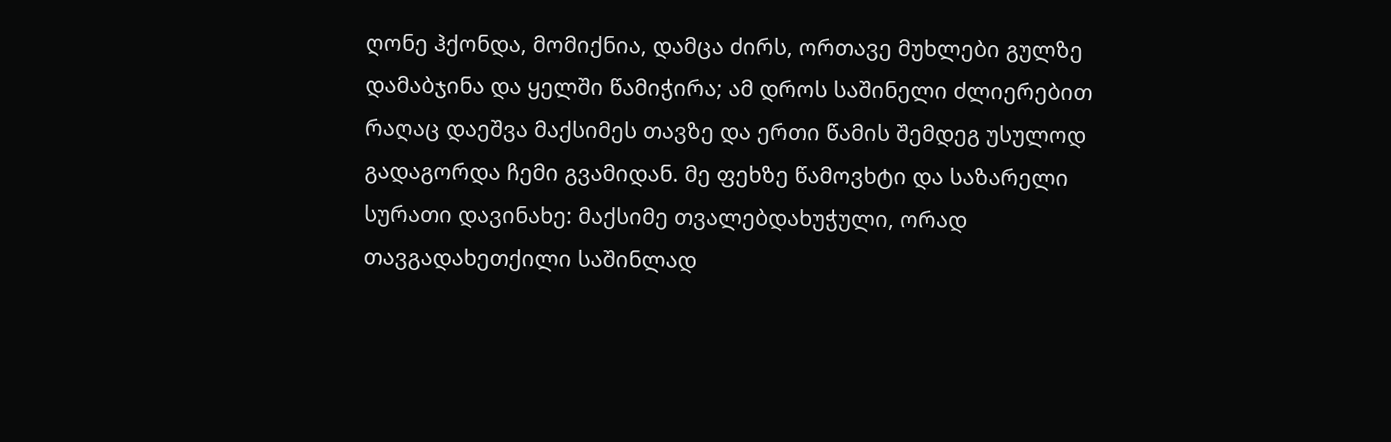ღონე ჰქონდა, მომიქნია, დამცა ძირს, ორთავე მუხლები გულზე დამაბჯინა და ყელში წამიჭირა; ამ დროს საშინელი ძლიერებით რაღაც დაეშვა მაქსიმეს თავზე და ერთი წამის შემდეგ უსულოდ გადაგორდა ჩემი გვამიდან. მე ფეხზე წამოვხტი და საზარელი სურათი დავინახე: მაქსიმე თვალებდახუჭული, ორად თავგადახეთქილი საშინლად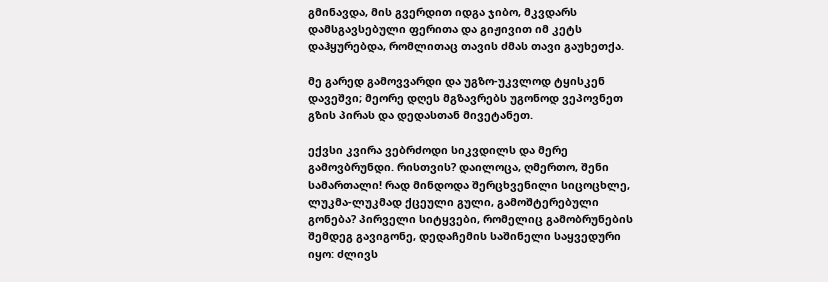გმინავდა, მის გვერდით იდგა ჯიბო, მკვდარს დამსგავსებული ფერითა და გიჟივით იმ კეტს დაჰყურებდა, რომლითაც თავის ძმას თავი გაუხეთქა.

მე გარედ გამოვვარდი და უგზო-უკვლოდ ტყისკენ დავეშვი; მეორე დღეს მგზავრებს უგონოდ ვეპოვნეთ გზის პირას და დედასთან მივეტანეთ.

ექვსი კვირა ვებრძოდი სიკვდილს და მერე გამოვბრუნდი. რისთვის? დაილოცა, ღმერთო, შენი სამართალი! რად მინდოდა შერცხვენილი სიცოცხლე, ლუკმა-ლუკმად ქცეული გული, გამოშტერებული გონება? პირველი სიტყვები, რომელიც გამობრუნების შემდეგ გავიგონე, დედაჩემის საშინელი საყვედური იყო: ძლივს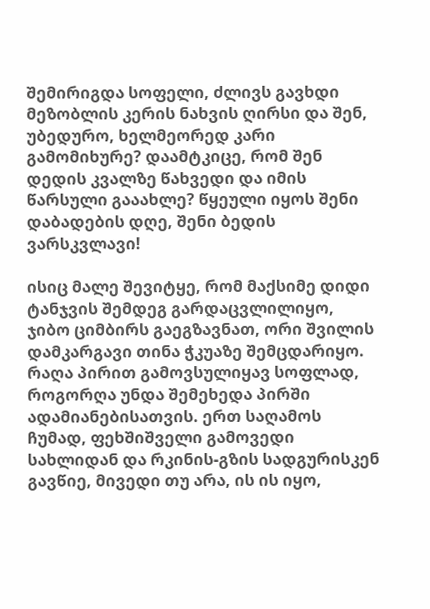შემირიგდა სოფელი, ძლივს გავხდი მეზობლის კერის ნახვის ღირსი და შენ, უბედურო, ხელმეორედ კარი გამომიხურე? დაამტკიცე, რომ შენ დედის კვალზე წახვედი და იმის წარსული გააახლე? წყეული იყოს შენი დაბადების დღე, შენი ბედის ვარსკვლავი!

ისიც მალე შევიტყე, რომ მაქსიმე დიდი ტანჯვის შემდეგ გარდაცვლილიყო, ჯიბო ციმბირს გაეგზავნათ, ორი შვილის დამკარგავი თინა ჭკუაზე შემცდარიყო. რაღა პირით გამოვსულიყავ სოფლად, როგორღა უნდა შემეხედა პირში ადამიანებისათვის. ერთ საღამოს ჩუმად, ფეხშიშველი გამოვედი სახლიდან და რკინის-გზის სადგურისკენ გავწიე, მივედი თუ არა, ის ის იყო,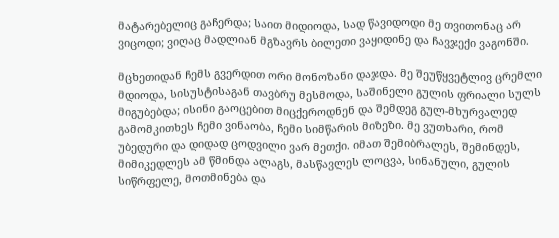მატარებელიც გაჩერდა; საით მიდიოდა, სად წავიდოდი მე თვითონაც არ ვიცოდი; ვიღაც მადლიან მგზავრს ბილეთი ვაყიდინე და ჩავჯექი ვაგონში.

მცხეთიდან ჩემს გვერდით ორი მონოზანი დაჯდა. მე შეუწყვეტლივ ცრემლი მდიოდა, სისუსტისაგან თავბრუ მესმოდა, საშინელი გულის ფრიალი სულს მიგუბებდა; ისინი გაოცებით მიცქეროდნენ და შემდეგ გულ-მხურვალედ გამომკითხეს ჩემი ვინაობა, ჩემი სიმწარის მიზეზი. მე ვუთხარი, რომ უბედური და დიდად ცოდვილი ვარ მეთქი. იმათ შემიბრალეს, შემინდეს, მიმიკედლეს ამ წმინდა ალაგს, მასწავლეს ლოცვა, სინანული, გულის სიწრფელე, მოთმინება და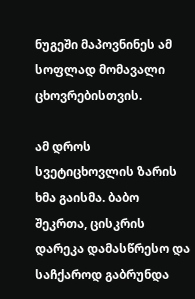ნუგეში მაპოვნინეს ამ სოფლად მომავალი ცხოვრებისთვის.

ამ დროს სვეტიცხოვლის ზარის ხმა გაისმა. ბაბო შეკრთა, ცისკრის დარეკა დამასწრესო და საჩქაროდ გაბრუნდა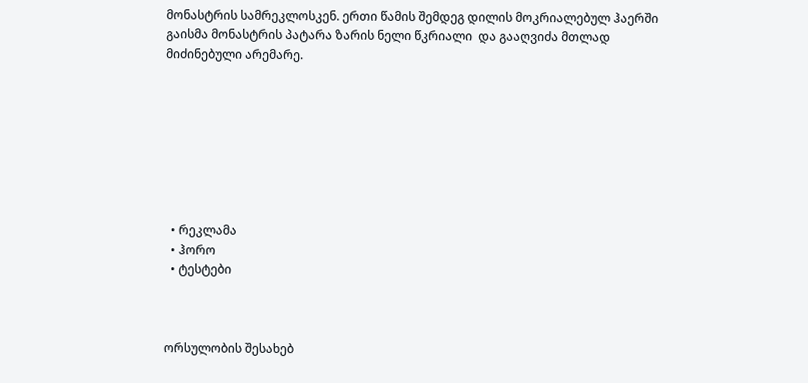მონასტრის სამრეკლოსკენ. ერთი წამის შემდეგ დილის მოკრიალებულ ჰაერში გაისმა მონასტრის პატარა ზარის ნელი წკრიალი  და გააღვიძა მთლად მიძინებული არემარე.








  • რეკლამა
  • ჰორო
  • ტესტები



ორსულობის შესახებ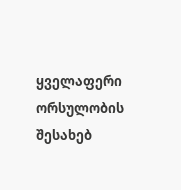ყველაფერი ორსულობის შესახებ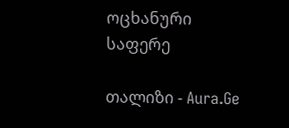ოცხანური საფერე

თალიზი - Aura.Ge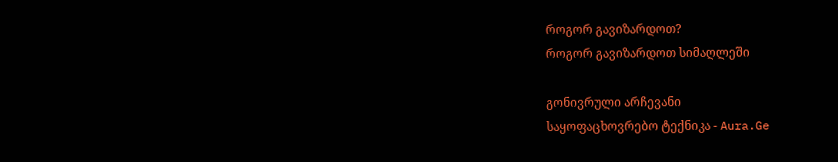როგორ გავიზარდოთ?
როგორ გავიზარდოთ სიმაღლეში

გონივრული არჩევანი
საყოფაცხოვრებო ტექნიკა - Aura.Ge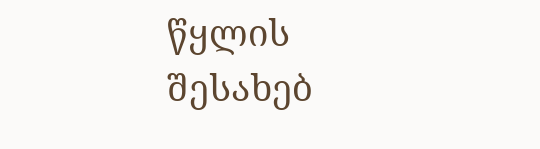წყლის შესახებ